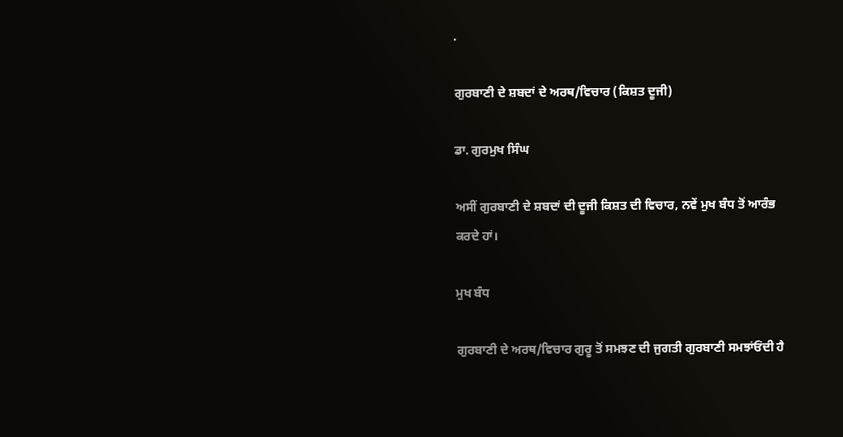.

ਗੁਰਬਾਣੀ ਦੇ ਸ਼ਬਦਾਂ ਦੇ ਅਰਥ/ਵਿਚਾਰ (ਕਿਸ਼ਤ ਦੂਜੀ)

ਡਾ. ਗੁਰਮੁਖ ਸਿੰਘ

ਅਸੀਂ ਗੁਰਬਾਣੀ ਦੇ ਸ਼ਬਦਾਂ ਦੀ ਦੂਜੀ ਕਿਸ਼ਤ ਦੀ ਵਿਚਾਰ, ਨਵੇਂ ਮੁਖ ਬੰਧ ਤੋਂ ਆਰੰਭ ਕਰਦੇ ਹਾਂ।

ਮੁਖ ਬੰਧ

ਗੁਰਬਾਣੀ ਦੇ ਅਰਥ/ਵਿਚਾਰ ਗੁਰੂ ਤੋਂ ਸਮਝਣ ਦੀ ਜੁਗਤੀ ਗੁਰਬਾਣੀ ਸਮਝਾਂਓਂਦੀ ਹੈ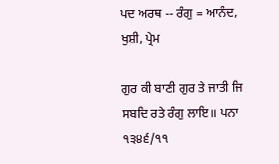ਪਦ ਅਰਥ -- ਰੰਗੁ = ਆਨੰਦ, ਖੁਸ਼ੀ, ਪ੍ਰੇਮ

ਗੁਰ ਕੀ ਬਾਣੀ ਗੁਰ ਤੇ ਜਾਤੀ ਜਿ ਸਬਦਿ ਰਤੇ ਰੰਗੁ ਲਾਇ॥ ਪਨਾ ੧੩੪੬/੧੧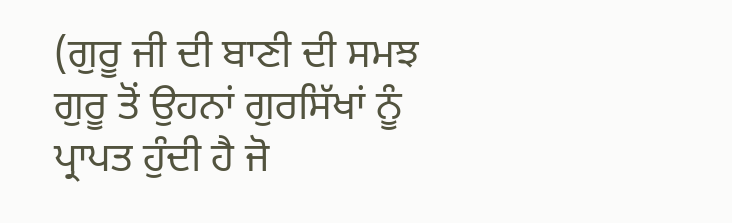(ਗੁਰੂ ਜੀ ਦੀ ਬਾਣੀ ਦੀ ਸਮਝ ਗੁਰੂ ਤੋਂ ਉਹਨਾਂ ਗੁਰਸਿੱਖਾਂ ਨੂੰ ਪ੍ਰਾਪਤ ਹੁੰਦੀ ਹੈ ਜੋ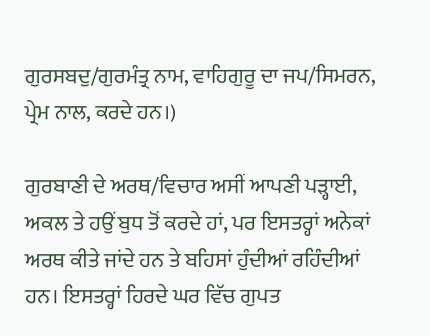ਗੁਰਸਬਦੁ/ਗੁਰਮੰਤ੍ਰ ਨਾਮ, ਵਾਹਿਗੁਰੂ ਦਾ ਜਪ/ਸਿਮਰਨ, ਪ੍ਰੇਮ ਨਾਲ, ਕਰਦੇ ਹਨ।)

ਗੁਰਬਾਣੀ ਦੇ ਅਰਥ/ਵਿਚਾਰ ਅਸੀਂ ਆਪਣੀ ਪੜ੍ਹਾਈ, ਅਕਲ ਤੇ ਹਉਂ ਬੁਧ ਤੋਂ ਕਰਦੇ ਹਾਂ, ਪਰ ਇਸਤਰ੍ਹਾਂ ਅਨੇਕਾਂ ਅਰਥ ਕੀਤੇ ਜਾਂਦੇ ਹਨ ਤੇ ਬਹਿਸਾਂ ਹੁੰਦੀਆਂ ਰਹਿੰਦੀਆਂ ਹਨ। ਇਸਤਰ੍ਹਾਂ ਹਿਰਦੇ ਘਰ ਵਿੱਚ ਗੁਪਤ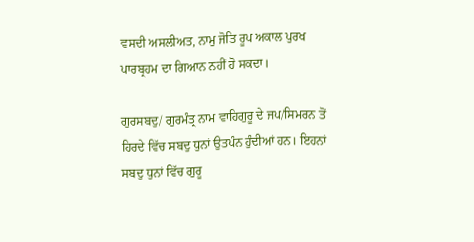ਵਸਦੀ ਅਸਲੀਅਤ, ਨਾਮੁ ਜੋਤਿ ਰੂਪ ਅਕਾਲ ਪੁਰਖ ਪਾਰਬ੍ਰਹਮ ਦਾ ਗਿਆਨ ਨਹੀਂ ਹੋ ਸਕਦਾ।

ਗੁਰਸਬਦੁ/ ਗੁਰਮੰਤ੍ਰ ਨਾਮ ਵਾਹਿਗੁਰੂ ਦੇ ਜਪ/ਸਿਮਰਨ ਤੋਂ ਹਿਰਦੇ ਵਿੱਚ ਸਬਦੁ ਧੁਨਾਂ ਉਤਪੰਨ ਹੁੰਦੀਆਂ ਹਨ। ਇਹਨਾਂ ਸਬਦੁ ਧੁਨਾਂ ਵਿੱਚ ਗੁਰੂ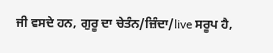ਜੀ ਵਸਦੇ ਹਨ, ਗੁਰੂ ਦਾ ਚੇਤੰਨ/ਜ਼ਿੰਦਾ/live ਸਰੂਪ ਹੈ,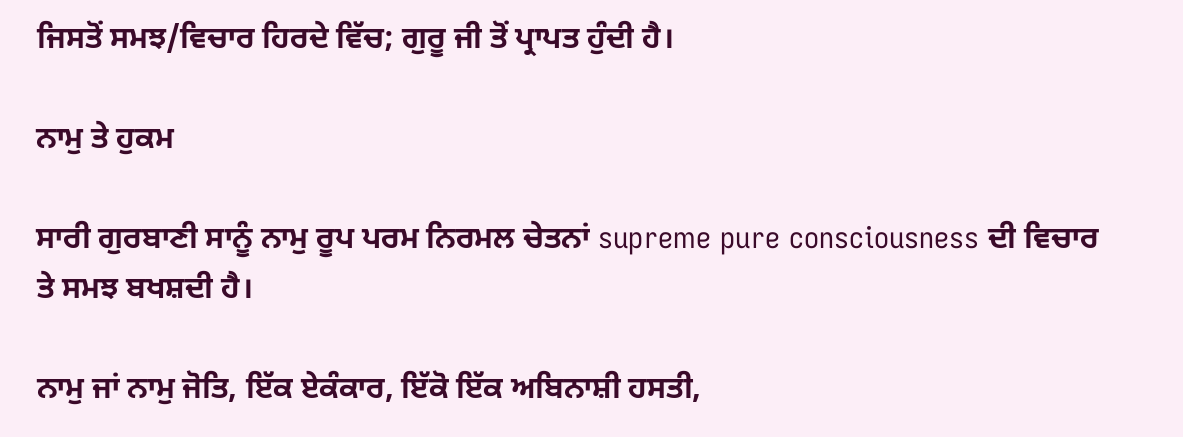ਜਿਸਤੋਂ ਸਮਝ/ਵਿਚਾਰ ਹਿਰਦੇ ਵਿੱਚ; ਗੁਰੂ ਜੀ ਤੋਂ ਪ੍ਰਾਪਤ ਹੁੰਦੀ ਹੈ।

ਨਾਮੁ ਤੇ ਹੁਕਮ

ਸਾਰੀ ਗੁਰਬਾਣੀ ਸਾਨੂੰ ਨਾਮੁ ਰੂਪ ਪਰਮ ਨਿਰਮਲ ਚੇਤਨਾਂ supreme pure consciousness ਦੀ ਵਿਚਾਰ ਤੇ ਸਮਝ ਬਖਸ਼ਦੀ ਹੈ।

ਨਾਮੁ ਜਾਂ ਨਾਮੁ ਜੋਤਿ, ਇੱਕ ਏਕੰਕਾਰ, ਇੱਕੋ ਇੱਕ ਅਬਿਨਾਸ਼ੀ ਹਸਤੀ,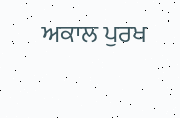ਅਕਾਲ ਪੁਰਖ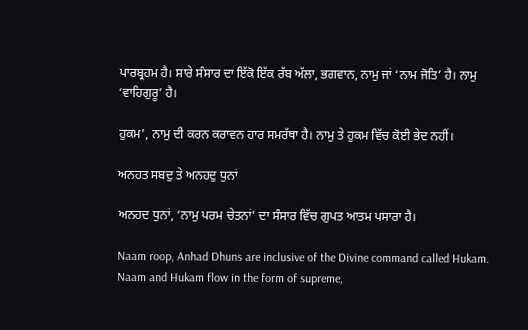ਪਾਰਬ੍ਰਹਮ ਹੈ। ਸਾਰੇ ਸੰਸਾਰ ਦਾ ਇੱਕੋ ਇੱਕ ਰੱਬ ਅੱਲਾ, ਭਗਵਾਨ, ਨਾਮੁ ਜਾਂ ‘ਨਾਮ ਜੋਤਿ’ ਹੈ। ਨਾਮੁ ‘ਵਾਹਿਗੁਰੂ’ ਹੈ।

ਹੁਕਮ’, ਨਾਮੁ ਦੀ ਕਰਨ ਕਰਾਵਨ ਹਾਰ ਸਮਰੱਥਾ ਹੈ। ਨਾਮੁ ਤੇ ਹੁਕਮ ਵਿੱਚ ਕੋਈ ਭੇਦ ਨਹੀਂ।

ਅਨਹਤ ਸਬਦੁ ਤੇ ਅਨਹਦੁ ਧੁਨਾਂ

ਅਨਹਦ ਧੁਨਾਂ, ‘ਨਾਮੁ ਪਰਮ ਚੇਤਨਾਂ’ ਦਾ ਸੰਸਾਰ ਵਿੱਚ ਗੁਪਤ ਆਤਮ ਪਸਾਰਾ ਹੈ।

Naam roop, Anhad Dhuns are inclusive of the Divine command called Hukam. Naam and Hukam flow in the form of supreme,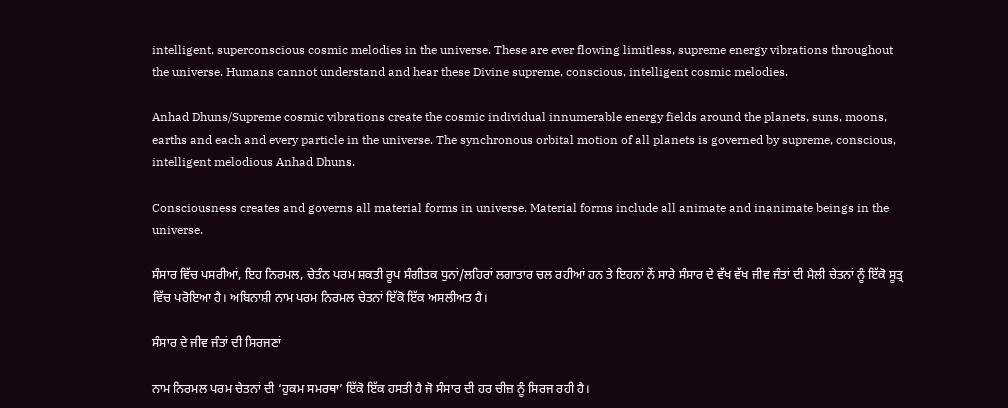intelligent, superconscious cosmic melodies in the universe. These are ever flowing limitless, supreme energy vibrations throughout the universe. Humans cannot understand and hear these Divine supreme, conscious, intelligent cosmic melodies.

Anhad Dhuns/Supreme cosmic vibrations create the cosmic individual innumerable energy fields around the planets, suns, moons, earths and each and every particle in the universe. The synchronous orbital motion of all planets is governed by supreme, conscious, intelligent melodious Anhad Dhuns.

Consciousness creates and governs all material forms in universe. Material forms include all animate and inanimate beings in the universe.

ਸੰਸਾਰ ਵਿੱਚ ਪਸਰੀਆਂ, ਇਹ ਨਿਰਮਲ, ਚੇਤੰਨ ਪਰਮ ਸ਼ਕਤੀ ਰੂਪ ਸੰਗੀਤਕ ਧੁਨਾਂ/ਲਹਿਰਾਂ ਲਗਾਤਾਰ ਚਲ ਰਹੀਆਂ ਹਨ ਤੇ ਇਹਨਾਂ ਨੇਂ ਸਾਰੇ ਸੰਸਾਰ ਦੇ ਵੱਖ ਵੱਖ ਜੀਵ ਜੰਤਾਂ ਦੀ ਮੈਲੀ ਚੇਤਨਾਂ ਨੂੰ ਇੱਕੋ ਸੂਤ੍ਰ ਵਿੱਚ ਪਰੋਇਆ ਹੈ। ਅਬਿਨਾਸ਼ੀ ਨਾਮ ਪਰਮ ਨਿਰਮਲ ਚੇਤਨਾਂ ਇੱਕੋ ਇੱਕ ਅਸਲੀਅਤ ਹੈ।

ਸੰਸਾਰ ਦੇ ਜੀਵ ਜੰਤਾਂ ਦੀ ਸਿਰਜਣਾਂ

ਨਾਮ ਨਿਰਮਲ ਪਰਮ ਚੇਤਨਾਂ ਦੀ ‘ਹੁਕਮ ਸਮਰਥਾ’ ਇੱਕੋ ਇੱਕ ਹਸਤੀ ਹੈ ਜੋ ਸੰਸਾਰ ਦੀ ਹਰ ਚੀਜ਼ ਨੂੰ ਸਿਰਜ ਰਹੀ ਹੈ।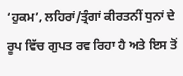‘ਹੁਕਮ’, ਲਹਿਰਾਂ/ਤ੍ਰੰਗਾਂ ਕੀਰਤਨੀਂ ਧੁਨਾਂ ਦੇ ਰੂਪ ਵਿੱਚ ਗੁਪਤ ਰਵ ਰਿਹਾ ਹੈ ਅਤੇ ਇਸ ਤੋਂ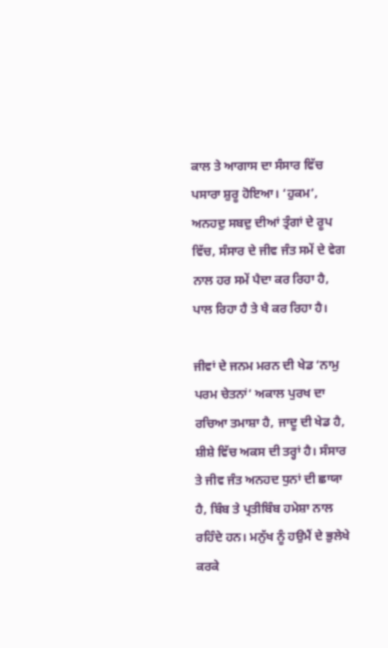ਕਾਲ ਤੇ ਆਗਾਸ ਦਾ ਸੰਸਾਰ ਵਿੱਚ ਪਸਾਰਾ ਸ਼ੁਰੂ ਹੋਇਆ। ‘ਹੁਕਮ’, ਅਨਹਦੁ ਸਬਦੁ ਦੀਆਂ ਤ੍ਰੰਗਾਂ ਦੇ ਰੂਪ ਵਿੱਚ, ਸੰਸਾਰ ਦੇ ਜੀਵ ਜੰਤ ਸਮੇਂ ਦੇ ਵੇਗ ਨਾਲ ਹਰ ਸਮੇਂ ਪੈਦਾ ਕਰ ਰਿਹਾ ਹੈ, ਪਾਲ ਰਿਹਾ ਹੈ ਤੇ ਖੈ ਕਰ ਰਿਹਾ ਹੈ।

ਜੀਵਾਂ ਦੇ ਜਨਮ ਮਰਨ ਦੀ ਖੇਡ ‘ਨਾਮੁ ਪਰਮ ਚੇਤਨਾਂ’ ਅਕਾਲ ਪੁਰਖ ਦਾ ਰਚਿਆ ਤਮਾਸ਼ਾ ਹੈ, ਜਾਦੂ ਦੀ ਖੇਡ ਹੈ, ਸ਼ੀਸ਼ੇ ਵਿੱਚ ਅਕਸ ਦੀ ਤਰ੍ਹਾਂ ਹੈ। ਸੰਸਾਰ ਤੇ ਜੀਵ ਜੰਤ ਅਨਹਦ ਧੁਨਾਂ ਦੀ ਛਾਯਾ ਹੈ, ਬਿੰਬ ਤੇ ਪ੍ਰਤੀਬਿੰਬ ਹਮੇਸ਼ਾ ਨਾਲ ਰਹਿੰਦੇ ਹਨ। ਮਨੁੱਖ ਨੂੰ ਹਉਮੈਂ ਦੇ ਭੁਲੇਖੇ ਕਰਕੇ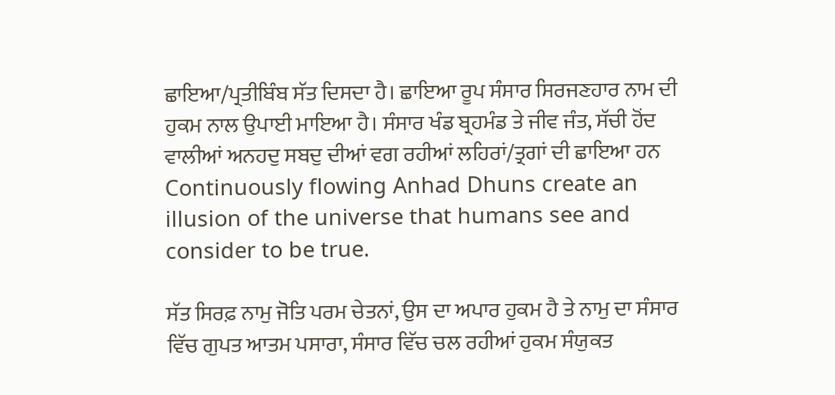ਛਾਇਆ/ਪ੍ਰਤੀਬਿੰਬ ਸੱਤ ਦਿਸਦਾ ਹੈ। ਛਾਇਆ ਰੂਪ ਸੰਸਾਰ ਸਿਰਜਣਹਾਰ ਨਾਮ ਦੀ ਹੁਕਮ ਨਾਲ ਉਪਾਈ ਮਾਇਆ ਹੈ। ਸੰਸਾਰ ਖੰਡ ਬ੍ਰਹਮੰਡ ਤੇ ਜੀਵ ਜੰਤ, ਸੱਚੀ ਹੋਂਦ ਵਾਲੀਆਂ ਅਨਹਦੁ ਸਬਦੁ ਦੀਆਂ ਵਗ ਰਹੀਆਂ ਲਹਿਰਾਂ/ਤ੍ਰਗਾਂ ਦੀ ਛਾਇਆ ਹਨ Continuously flowing Anhad Dhuns create an illusion of the universe that humans see and consider to be true.

ਸੱਤ ਸਿਰਫ਼ ਨਾਮੁ ਜੋਤਿ ਪਰਮ ਚੇਤਨਾਂ, ਉਸ ਦਾ ਅਪਾਰ ਹੁਕਮ ਹੈ ਤੇ ਨਾਮੁ ਦਾ ਸੰਸਾਰ ਵਿੱਚ ਗੁਪਤ ਆਤਮ ਪਸਾਰਾ, ਸੰਸਾਰ ਵਿੱਚ ਚਲ ਰਹੀਆਂ ਹੁਕਮ ਸੰਯੁਕਤ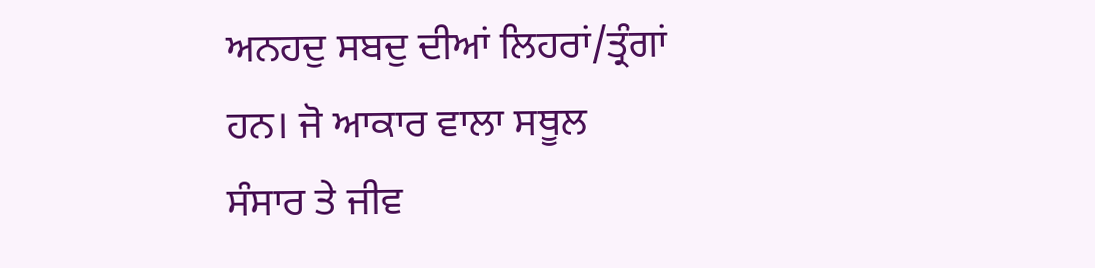ਅਨਹਦੁ ਸਬਦੁ ਦੀਆਂ ਲਿਹਰਾਂ/ਤ੍ਰੰਗਾਂ ਹਨ। ਜੋ ਆਕਾਰ ਵਾਲਾ ਸਥੂਲ ਸੰਸਾਰ ਤੇ ਜੀਵ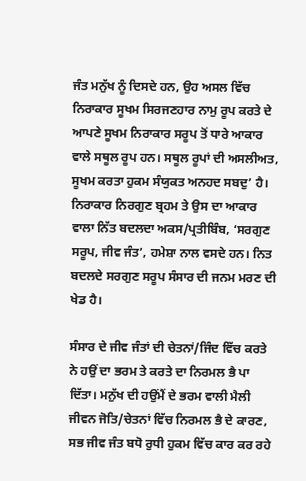ਜੰਤ ਮਨੁੱਖ ਨੂੰ ਦਿਸਦੇ ਹਨ, ਉਹ ਅਸਲ ਵਿੱਚ ਨਿਰਾਕਾਰ ਸੂਖਮ ਸਿਰਜਣਹਾਰ ਨਾਮੁ ਰੂਪ ਕਰਤੇ ਦੇ ਆਪਣੇ ਸੂਖਮ ਨਿਰਾਕਾਰ ਸਰੂਪ ਤੋਂ ਧਾਰੇ ਆਕਾਰ ਵਾਲੇ ਸਥੂਲ ਰੂਪ ਹਨ। ਸਥੂਲ ਰੂਪਾਂ ਦੀ ਅਸਲੀਅਤ, ਸੂਖਮ ਕਰਤਾ ਹੁਕਮ ਸੰਯੁਕਤ ਅਨਹਦ ਸਬਦੁ’ ਹੈ। ਨਿਰਾਕਾਰ ਨਿਰਗੁਣ ਬ੍ਰਹਮ ਤੇ ਉਸ ਦਾ ਆਕਾਰ ਵਾਲਾ ਨਿੱਤ ਬਦਲਦਾ ਅਕਸ/ਪ੍ਰਤੀਬਿੰਬ, ‘ਸਰਗੁਣ ਸਰੂਪ, ਜੀਵ ਜੰਤ’, ਹਮੇਸ਼ਾ ਨਾਲ ਵਸਦੇ ਹਨ। ਨਿਤ ਬਦਲਦੇ ਸਰਗੁਣ ਸਰੂਪ ਸੰਸਾਰ ਦੀ ਜਨਮ ਮਰਣ ਦੀ ਖੇਡ ਹੈ।

ਸੰਸਾਰ ਦੇ ਜੀਵ ਜੰਤਾਂ ਦੀ ਚੇਤਨਾਂ/ਜਿੰਦ ਵਿੱਚ ਕਰਤੇ ਨੇ ਹਉਂ ਦਾ ਭਰਮ ਤੇ ਕਰਤੇ ਦਾ ਨਿਰਮਲ ਭੈ ਪਾ ਦਿੱਤਾ। ਮਨੁੱਖ ਦੀ ਹਉਂਮੈਂ ਦੇ ਭਰਮ ਵਾਲੀ ਮੈਲੀ ਜੀਵਨ ਜੋਤਿ/ਚੇਤਨਾਂ ਵਿੱਚ ਨਿਰਮਲ ਭੈ ਦੇ ਕਾਰਣ, ਸਭ ਜੀਵ ਜੰਤ ਬਧੋ ਰੁਧੀ ਹੁਕਮ ਵਿੱਚ ਕਾਰ ਕਰ ਰਹੇ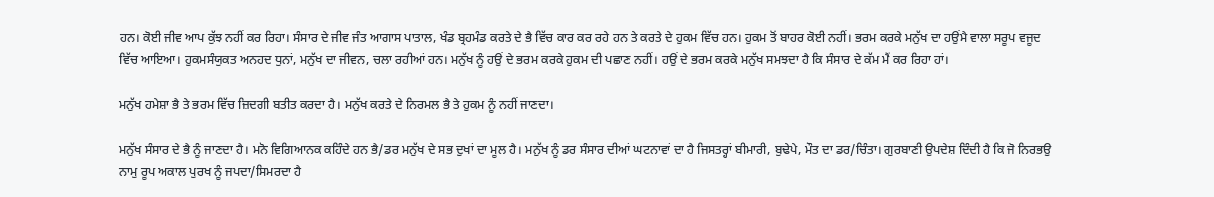ਹਨ। ਕੋਈ ਜੀਵ ਆਪ ਕੁੱਝ ਨਹੀਂ ਕਰ ਰਿਹਾ। ਸੰਸਾਰ ਦੇ ਜੀਵ ਜੰਤ ਆਗਾਸ ਪਾਤਾਲ, ਖੰਡ ਬ੍ਰਹਮੰਡ ਕਰਤੇ ਦੇ ਭੈ ਵਿੱਚ ਕਾਰ ਕਰ ਰਹੇ ਹਨ ਤੇ ਕਰਤੇ ਦੇ ਹੁਕਮ ਵਿੱਚ ਹਨ। ਹੁਕਮ ਤੋਂ ਬਾਹਰ ਕੋਈ ਨਹੀਂ। ਭਰਮ ਕਰਕੇ ਮਨੁੱਖ ਦਾ ਹਉਂਮੈ ਵਾਲਾ ਸਰੂਪ ਵਜੂਦ ਵਿੱਚ ਆਇਆ। ਹੁਕਮਸੰਯੁਕਤ ਅਨਹਦ ਧੁਨਾਂ, ਮਨੁੱਖ ਦਾ ਜੀਵਨ, ਚਲਾ ਰਹੀਆਂ ਹਨ। ਮਨੁੱਖ ਨੂੰ ਹਉਂ ਦੇ ਭਰਮ ਕਰਕੇ ਹੁਕਮ ਦੀ ਪਛਾਣ ਨਹੀਂ। ਹਉਂ ਦੇ ਭਰਮ ਕਰਕੇ ਮਨੁੱਖ ਸਮਝਦਾ ਹੈ ਕਿ ਸੰਸਾਰ ਦੇ ਕੱਮ ਮੈਂ ਕਰ ਰਿਹਾ ਹਾਂ।

ਮਨੁੱਖ ਹਮੇਸ਼ਾ ਭੈ ਤੇ ਭਰਮ ਵਿੱਚ ਜ਼ਿਦਗੀ ਬਤੀਤ ਕਰਦਾ ਹੈ। ਮਨੁੱਖ ਕਰਤੇ ਦੇ ਨਿਰਮਲ ਭੈ ਤੇ ਹੁਕਮ ਨੂੰ ਨਹੀਂ ਜਾਣਦਾ।

ਮਨੁੱਖ ਸੰਸਾਰ ਦੇ ਭੈ ਨੂੰ ਜਾਣਦਾ ਹੈ। ਮਨੋ ਵਿਗਿਆਨਕ ਕਹਿੰਦੇ ਹਨ ਭੈ/ਡਰ ਮਨੁੱਖ ਦੇ ਸਭ ਦੁਖਾਂ ਦਾ ਮੂਲ ਹੈ। ਮਨੁੱਖ ਨੂੰ ਡਰ ਸੰਸਾਰ ਦੀਆਂ ਘਟਨਾਵਾਂ ਦਾ ਹੈ ਜਿਸਤਰ੍ਹਾਂ ਬੀਮਾਰੀ, ਬੁਢੇਪੇ, ਮੌਤ ਦਾ ਡਰ/ਚਿੰਤਾ। ਗੁਰਬਾਣੀ ਉਪਦੇਸ਼ ਦਿੰਦੀ ਹੈ ਕਿ ਜੋ ਨਿਰਭਉ ਨਾਮੁ ਰੂਪ ਅਕਾਲ ਪੁਰਖ ਨੂੰ ਜਪਦਾ/ਸਿਮਰਦਾ ਹੈ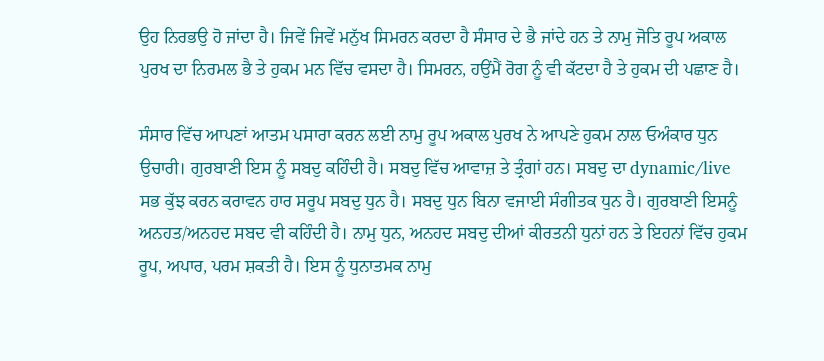ਉਹ ਨਿਰਭਉ ਹੋ ਜਾਂਦਾ ਹੈ। ਜਿਵੇਂ ਜਿਵੇਂ ਮਨੁੱਖ ਸਿਮਰਨ ਕਰਦਾ ਹੈ ਸੰਸਾਰ ਦੇ ਭੈ ਜਾਂਦੇ ਹਨ ਤੇ ਨਾਮੁ ਜੋਤਿ ਰੂਪ ਅਕਾਲ ਪੁਰਖ ਦਾ ਨਿਰਮਲ ਭੈ ਤੇ ਹੁਕਮ ਮਨ ਵਿੱਚ ਵਸਦਾ ਹੈ। ਸਿਮਰਨ, ਹਉਂਮੈਂ ਰੋਗ ਨੂੰ ਵੀ ਕੱਟਦਾ ਹੈ ਤੇ ਹੁਕਮ ਦੀ ਪਛਾਣ ਹੈ।

ਸੰਸਾਰ ਵਿੱਚ ਆਪਣਾਂ ਆਤਮ ਪਸਾਰਾ ਕਰਨ ਲਈ ਨਾਮੁ ਰੂਪ ਅਕਾਲ ਪੁਰਖ ਨੇ ਆਪਣੇ ਹੁਕਮ ਨਾਲ ਓਅੰਕਾਰ ਧੁਨ ਉਚਾਰੀ। ਗੁਰਬਾਣੀ ਇਸ ਨੂੰ ਸਬਦੁ ਕਹਿੰਦੀ ਹੈ। ਸਬਦੁ ਵਿੱਚ ਆਵਾਜ਼ ਤੇ ਤ੍ਰੰਗਾਂ ਹਨ। ਸਬਦੁ ਦਾ dynamic/live ਸਭ ਕੁੱਝ ਕਰਨ ਕਰਾਵਨ ਹਾਰ ਸਰੂਪ ਸਬਦੁ ਧੁਨ ਹੈ। ਸਬਦੁ ਧੁਨ ਬਿਨਾ ਵਜਾਈ ਸੰਗੀਤਕ ਧੁਨ ਹੈ। ਗੁਰਬਾਣੀ ਇਸਨੂੰ ਅਨਹਤ/ਅਨਹਦ ਸਬਦ ਵੀ ਕਹਿੰਦੀ ਹੈ। ਨਾਮੁ ਧੁਨ, ਅਨਹਦ ਸਬਦੁ ਦੀਆਂ ਕੀਰਤਨੀ ਧੁਨਾਂ ਹਨ ਤੇ ਇਹਨਾਂ ਵਿੱਚ ਹੁਕਮ ਰੂਪ, ਅਪਾਰ, ਪਰਮ ਸ਼ਕਤੀ ਹੈ। ਇਸ ਨੂੰ ਧੁਨਾਤਮਕ ਨਾਮੁ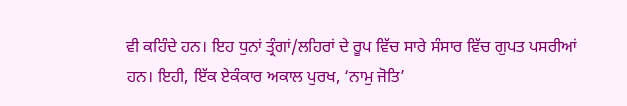ਵੀ ਕਹਿੰਦੇ ਹਨ। ਇਹ ਧੁਨਾਂ ਤ੍ਰੰਗਾਂ/ਲਹਿਰਾਂ ਦੇ ਰੂਪ ਵਿੱਚ ਸਾਰੇ ਸੰਸਾਰ ਵਿੱਚ ਗੁਪਤ ਪਸਰੀਆਂ ਹਨ। ਇਹੀ, ਇੱਕ ਏਕੰਕਾਰ ਅਕਾਲ ਪੁਰਖ, ‘ਨਾਮੁ ਜੋਤਿ’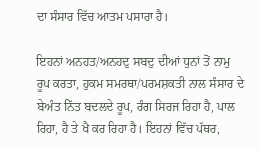ਦਾ ਸੰਸਾਰ ਵਿੱਚ ਆਤਮ ਪਸਾਰਾ ਹੈ।

ਇਹਨਾਂ ਅਨਹਤ/ਅਨਹਦੁ ਸਬਦੁ ਦੀਆਂ ਧੁਨਾਂ ਤੋਂ ਨਾਮੁ ਰੂਪ ਕਰਤਾ, ਹੁਕਮ ਸਮਰਥਾ/ਪਰਮਸ਼ਕਤੀ ਨਾਲ ਸੰਸਾਰ ਦੇ ਬੇਅੰਤ ਨਿੱਤ ਬਦਲਦੇ ਰੂਪ, ਰੰਗ ਸਿਰਜ ਰਿਹਾ ਹੈ, ਪਾਲ ਰਿਹਾ, ਹੈ ਤੇ ਖੈ ਕਰ ਰਿਹਾ ਹੈ। ਇਹਨਾਂ ਵਿੱਚ ਪੱਥਰ,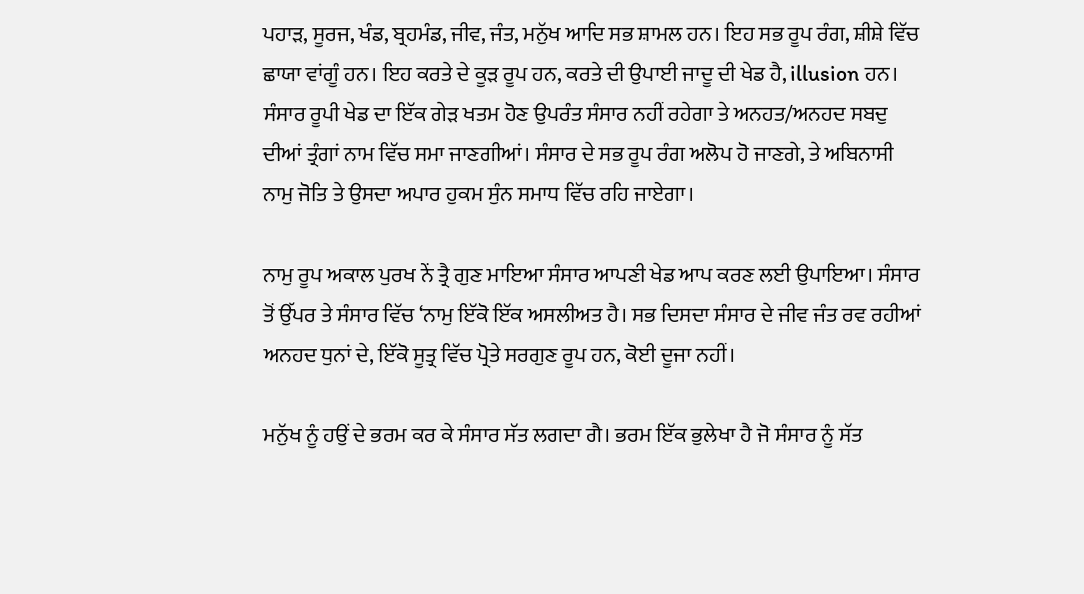ਪਹਾੜ, ਸੂਰਜ, ਖੰਡ, ਬ੍ਰਹਮੰਡ, ਜੀਵ, ਜੰਤ, ਮਨੁੱਖ ਆਦਿ ਸਭ ਸ਼ਾਮਲ ਹਨ। ਇਹ ਸਭ ਰੂਪ ਰੰਗ, ਸ਼ੀਸ਼ੇ ਵਿੱਚ ਛਾਯਾ ਵਾਂਗੂੰ ਹਨ। ਇਹ ਕਰਤੇ ਦੇ ਕੂੜ ਰੂਪ ਹਨ, ਕਰਤੇ ਦੀ ਉਪਾਈ ਜਾਦੂ ਦੀ ਖੇਡ ਹੈ, illusion ਹਨ। ਸੰਸਾਰ ਰੂਪੀ ਖੇਡ ਦਾ ਇੱਕ ਗੇੜ ਖਤਮ ਹੋਣ ਉਪਰੰਤ ਸੰਸਾਰ ਨਹੀਂ ਰਹੇਗਾ ਤੇ ਅਨਹਤ/ਅਨਹਦ ਸਬਦੁ ਦੀਆਂ ਤ੍ਰੰਗਾਂ ਨਾਮ ਵਿੱਚ ਸਮਾ ਜਾਣਗੀਆਂ। ਸੰਸਾਰ ਦੇ ਸਭ ਰੂਪ ਰੰਗ ਅਲੋਪ ਹੋ ਜਾਣਗੇ, ਤੇ ਅਬਿਨਾਸੀ ਨਾਮੁ ਜੋਤਿ ਤੇ ਉਸਦਾ ਅਪਾਰ ਹੁਕਮ ਸੁੰਨ ਸਮਾਧ ਵਿੱਚ ਰਹਿ ਜਾਏਗਾ।

ਨਾਮੁ ਰੂਪ ਅਕਾਲ ਪੁਰਖ ਨੇਂ ਤ੍ਰੈ ਗੁਣ ਮਾਇਆ ਸੰਸਾਰ ਆਪਣੀ ਖੇਡ ਆਪ ਕਰਣ ਲਈ ਉਪਾਇਆ। ਸੰਸਾਰ ਤੋਂ ਉੱਪਰ ਤੇ ਸੰਸਾਰ ਵਿੱਚ ‘ਨਾਮੁ ਇੱਕੋ ਇੱਕ ਅਸਲੀਅਤ ਹੈ। ਸਭ ਦਿਸਦਾ ਸੰਸਾਰ ਦੇ ਜੀਵ ਜੰਤ ਰਵ ਰਹੀਆਂ ਅਨਹਦ ਧੁਨਾਂ ਦੇ, ਇੱਕੋ ਸੂਤ੍ਰ ਵਿੱਚ ਪ੍ਰੋਤੇ ਸਰਗੁਣ ਰੂਪ ਹਨ, ਕੋਈ ਦੂਜਾ ਨਹੀਂ।

ਮਨੁੱਖ ਨੂੰ ਹਉਂ ਦੇ ਭਰਮ ਕਰ ਕੇ ਸੰਸਾਰ ਸੱਤ ਲਗਦਾ ਗੈ। ਭਰਮ ਇੱਕ ਭੁਲੇਖਾ ਹੈ ਜੋ ਸੰਸਾਰ ਨੂੰ ਸੱਤ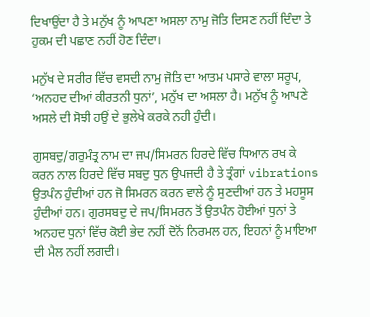ਦਿਖਾਉਂਦਾ ਹੈ ਤੇ ਮਨੁੱਖ ਨੂੰ ਆਪਣਾ ਅਸਲਾ ਨਾਮੁ ਜੋਤਿ ਦਿਸਣ ਨਹੀਂ ਦਿੰਦਾ ਤੇ ਹੁਕਮ ਦੀ ਪਛਾਣ ਨਹੀਂ ਹੋਣ ਦਿੰਦਾ।

ਮਨੁੱਖ ਦੇ ਸਰੀਰ ਵਿੱਚ ਵਸਦੀ ਨਾਮੁ ਜੋਤਿ ਦਾ ਆਤਮ ਪਸਾਰੇ ਵਾਲਾ ਸਰੂਪ, ‘ਅਨਹਦ ਦੀਆਂ ਕੀਰਤਨੀ ਧੁਨਾਂ’, ਮਨੁੱਖ ਦਾ ਅਸਲਾ ਹੈ। ਮਨੁੱਖ ਨੂੰ ਆਪਣੇ ਅਸਲੇ ਦੀ ਸੋਝੀ ਹਉਂ ਦੇ ਭੁਲੇਖੇ ਕਰਕੇ ਨਹੀ ਹੁੰਦੀ।

ਗੁਸਬਦੁ/ਗਰੁਮੰਤ੍ਰ ਨਾਮ ਦਾ ਜਪ/ਸਿਮਰਨ ਹਿਰਦੇ ਵਿੱਚ ਧਿਆਨ ਰਖ ਕੇ ਕਰਨ ਨਾਲ ਹਿਰਦੇ ਵਿੱਚ ਸਬਦੁ ਧੁਨ ਉਪਜਦੀ ਹੈ ਤੇ ਤ੍ਰੰਗਾਂ vibrations ਉਤਪੰਨ ਹੁੰਦੀਆਂ ਹਨ ਜੋ ਸਿਮਰਨ ਕਰਨ ਵਾਲੇ ਨੂੰ ਸੁਣਦੀਆਂ ਹਨ ਤੇ ਮਹਸੂਸ ਹੁੰਦੀਆਂ ਹਨ। ਗੁਰਸਬਦੁ ਦੇ ਜਪ/ਸਿਮਰਨ ਤੋਂ ਉਤਪੰਨ ਹੋਈਆਂ ਧੁਨਾਂ ਤੇ ਅਨਹਦ ਧੁਨਾਂ ਵਿੱਚ ਕੋਈ ਭੇਦ ਨਹੀਂ ਦੋਨੋਂ ਨਿਰਮਲ ਹਨ, ਇਹਨਾਂ ਨੂੰ ਮਾਇਆ ਦੀ ਮੈਲ ਨਹੀਂ ਲਗਦੀ।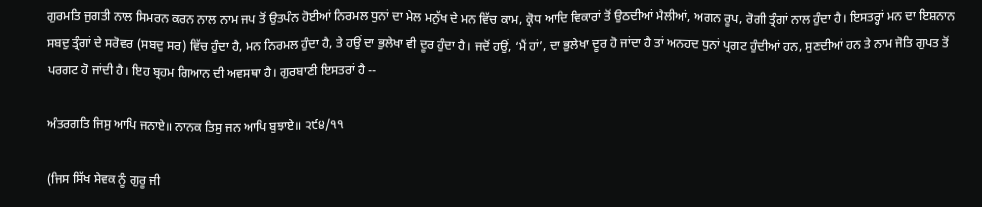ਗੁਰਮਤਿ ਜੁਗਤੀ ਨਾਲ ਸਿਮਰਨ ਕਰਨ ਨਾਲ ਨਾਮ ਜਪ ਤੋਂ ਉਤਪੰਨ ਹੋਈਆਂ ਨਿਰਮਲ ਧੁਨਾਂ ਦਾ ਮੇਲ ਮਨੁੱਖ ਦੇ ਮਨ ਵਿੱਚ ਕਾਮ, ਕ੍ਰੋਧ ਆਦਿ ਵਿਕਾਰਾਂ ਤੋਂ ਉਠਦੀਆਂ ਮੈਲੀਆਂ, ਅਗਨ ਰੂਪ, ਰੋਗੀ ਤ੍ਰੰਗਾਂ ਨਾਲ ਹੁੰਦਾ ਹੈ। ਇਸਤਰ੍ਹਾਂ ਮਨ ਦਾ ਇਸ਼ਨਾਨ ਸਬਦੁ ਤ੍ਰੰਗਾਂ ਦੇ ਸਰੋਵਰ (ਸਬਦੁ ਸਰ) ਵਿੱਚ ਹੁੰਦਾ ਹੈ, ਮਨ ਨਿਰਮਲ ਹੁੰਦਾ ਹੈ, ਤੇ ਹਉਂ ਦਾ ਭੁਲੇਖਾ ਵੀ ਦੂਰ ਹੁੰਦਾ ਹੈ। ਜਦੋਂ ਹਉਂ, ‘ਮੈਂ ਹਾਂ’, ਦਾ ਭੁਲੇਖਾ ਦੂਰ ਹੋ ਜਾਂਦਾ ਹੈ ਤਾਂ ਅਨਹਦ ਧੁਨਾਂ ਪ੍ਰਗਟ ਹੁੰਦੀਆਂ ਹਨ, ਸੁਣਦੀਆਂ ਹਨ ਤੇ ਨਾਮ ਜੋਤਿ ਗੁਪਤ ਤੋਂ ਪਰਗਟ ਹੋ ਜਾਂਦੀ ਹੈ। ਇਹ ਬ੍ਰਹਮ ਗਿਆਨ ਦੀ ਅਵਸਥਾ ਹੈ। ਗੁਰਬਾਣੀ ਇਸਤਰਾਂ ਹੈ --

ਅੰਤਰਗਤਿ ਜਿਸੁ ਆਪਿ ਜਨਾਏ॥ ਨਾਨਕ ਤਿਸੁ ਜਨ ਆਪਿ ਬੁਝਾਏ॥ ੨੯੪/੧੧

(ਜਿਸ ਸਿੱਖ ਸੇਵਕ ਨੂੰ ਗੁਰੂ ਜੀ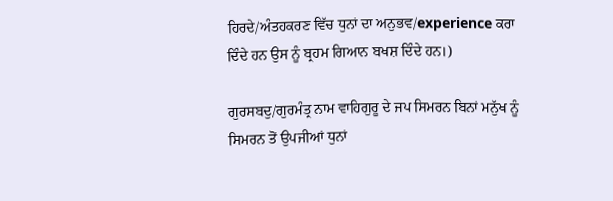ਹਿਰਦੇ/ਅੰਤਹਕਰਣ ਵਿੱਚ ਧੁਨਾਂ ਦਾ ਅਨੁਭਵ/experience ਕਰਾ ਦਿੰਦੇ ਹਨ ਉਸ ਨੂੰ ਬ੍ਰਹਮ ਗਿਆਨ ਬਖਸ਼ ਦਿੰਦੇ ਹਨ।)

ਗੁਰਸਬਦੁ/ਗੁਰਮੰਤ੍ਰ ਨਾਮ ਵਾਹਿਗੁਰੂ ਦੇ ਜਪ ਸਿਮਰਨ ਬਿਨਾਂ ਮਨੁੱਖ ਨੂੰ ਸਿਮਰਨ ਤੋਂ ਉਪਜੀਆਂ ਧੁਨਾਂ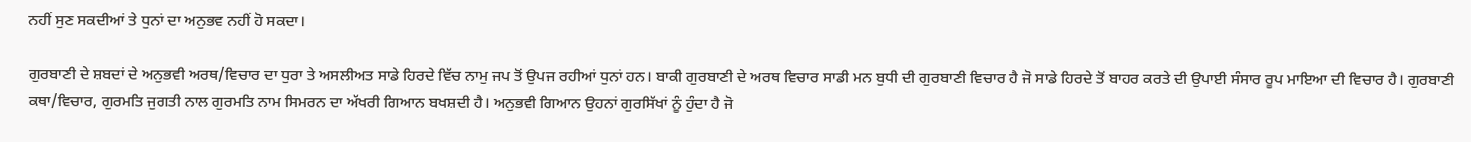ਨਹੀਂ ਸੁਣ ਸਕਦੀਆਂ ਤੇ ਧੁਨਾਂ ਦਾ ਅਨੁਭਵ ਨਹੀਂ ਹੋ ਸਕਦਾ।

ਗੁਰਬਾਣੀ ਦੇ ਸ਼ਬਦਾਂ ਦੇ ਅਨੁਭਵੀ ਅਰਥ/ਵਿਚਾਰ ਦਾ ਧੁਰਾ ਤੇ ਅਸਲੀਅਤ ਸਾਡੇ ਹਿਰਦੇ ਵਿੱਚ ਨਾਮੁ ਜਪ ਤੋਂ ਉਪਜ ਰਹੀਆਂ ਧੁਨਾਂ ਹਨ। ਬਾਕੀ ਗੁਰਬਾਣੀ ਦੇ ਅਰਥ ਵਿਚਾਰ ਸਾਡੀ ਮਨ ਬੁਧੀ ਦੀ ਗੁਰਬਾਣੀ ਵਿਚਾਰ ਹੈ ਜੋ ਸਾਡੇ ਹਿਰਦੇ ਤੋਂ ਬਾਹਰ ਕਰਤੇ ਦੀ ਉਪਾਈ ਸੰਸਾਰ ਰੂਪ ਮਾਇਆ ਦੀ ਵਿਚਾਰ ਹੈ। ਗੁਰਬਾਣੀ ਕਥਾ/ਵਿਚਾਰ, ਗੁਰਮਤਿ ਜੁਗਤੀ ਨਾਲ ਗੁਰਮਤਿ ਨਾਮ ਸਿਮਰਨ ਦਾ ਅੱਖਰੀ ਗਿਆਨ ਬਖਸ਼ਦੀ ਹੈ। ਅਨੁਭਵੀ ਗਿਆਨ ਉਹਨਾਂ ਗੁਰਸਿੱਖਾਂ ਨੂੰ ਹੁੰਦਾ ਹੈ ਜੋ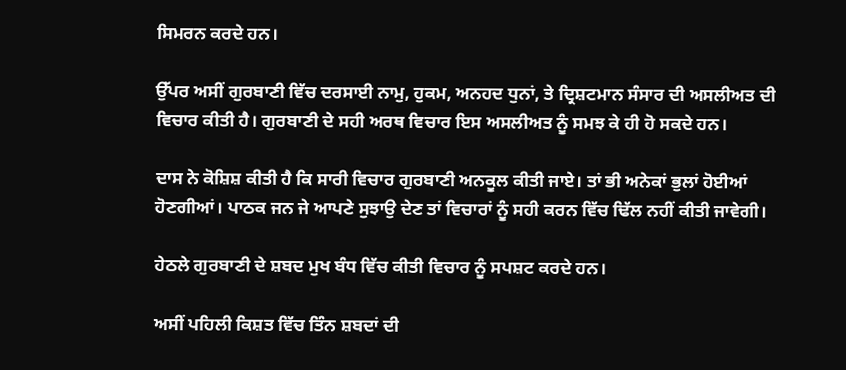ਸਿਮਰਨ ਕਰਦੇ ਹਨ।

ਉੱਪਰ ਅਸੀਂ ਗੁਰਬਾਣੀ ਵਿੱਚ ਦਰਸਾਈ ਨਾਮੁ, ਹੁਕਮ, ਅਨਹਦ ਧੁਨਾਂ, ਤੇ ਦ੍ਰਿਸ਼ਟਮਾਨ ਸੰਸਾਰ ਦੀ ਅਸਲੀਅਤ ਦੀ ਵਿਚਾਰ ਕੀਤੀ ਹੈ। ਗੁਰਬਾਣੀ ਦੇ ਸਹੀ ਅਰਥ ਵਿਚਾਰ ਇਸ ਅਸਲੀਅਤ ਨੂੰ ਸਮਝ ਕੇ ਹੀ ਹੋ ਸਕਦੇ ਹਨ।

ਦਾਸ ਨੇ ਕੋਸ਼ਿਸ਼ ਕੀਤੀ ਹੈ ਕਿ ਸਾਰੀ ਵਿਚਾਰ ਗੁਰਬਾਣੀ ਅਨਕੂਲ ਕੀਤੀ ਜਾਏ। ਤਾਂ ਭੀ ਅਨੇਕਾਂ ਭੁਲਾਂ ਹੋਈਆਂ ਹੋਣਗੀਆਂ। ਪਾਠਕ ਜਨ ਜੇ ਆਪਣੇ ਸੁਝਾਉ ਦੇਣ ਤਾਂ ਵਿਚਾਰਾਂ ਨੂੰ ਸਹੀ ਕਰਨ ਵਿੱਚ ਢਿੱਲ ਨਹੀਂ ਕੀਤੀ ਜਾਵੇਗੀ।

ਹੇਠਲੇ ਗੁਰਬਾਣੀ ਦੇ ਸ਼ਬਦ ਮੁਖ ਬੰਧ ਵਿੱਚ ਕੀਤੀ ਵਿਚਾਰ ਨੂੰ ਸਪਸ਼ਟ ਕਰਦੇ ਹਨ।

ਅਸੀਂ ਪਹਿਲੀ ਕਿਸ਼ਤ ਵਿੱਚ ਤਿੰਨ ਸ਼ਬਦਾਂ ਦੀ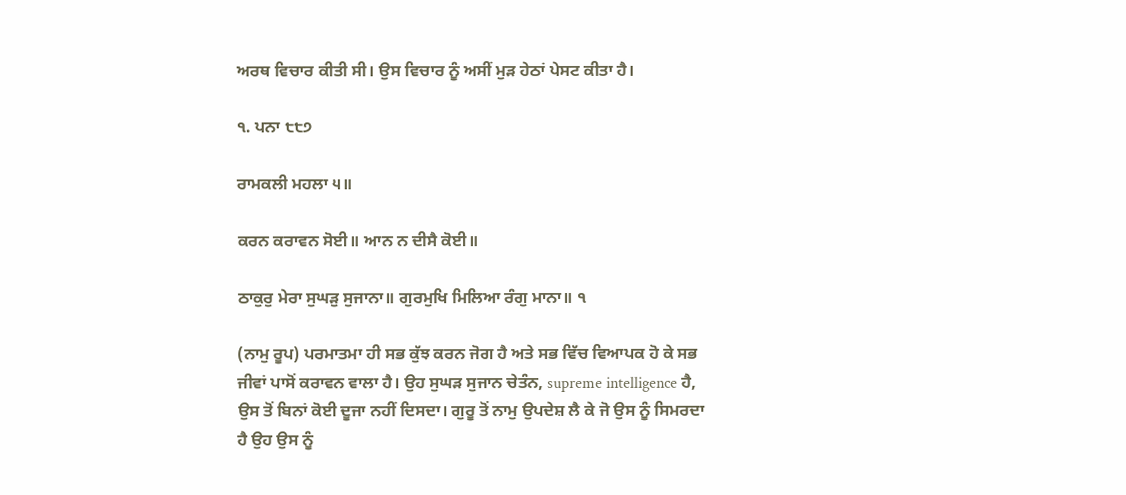ਅਰਥ ਵਿਚਾਰ ਕੀਤੀ ਸੀ। ਉਸ ਵਿਚਾਰ ਨੂੰ ਅਸੀਂ ਮੁੜ ਹੇਠਾਂ ਪੇਸਟ ਕੀਤਾ ਹੈ।

੧. ਪਨਾ ੮੮੭

ਰਾਮਕਲੀ ਮਹਲਾ ੫॥

ਕਰਨ ਕਰਾਵਨ ਸੋਈ॥ ਆਨ ਨ ਦੀਸੈ ਕੋਈ॥

ਠਾਕੁਰੁ ਮੇਰਾ ਸੁਘੜੁ ਸੁਜਾਨਾ॥ ਗੁਰਮੁਖਿ ਮਿਲਿਆ ਰੰਗੁ ਮਾਨਾ॥ ੧

(ਨਾਮੁ ਰੂਪ) ਪਰਮਾਤਮਾ ਹੀ ਸਭ ਕੁੱਝ ਕਰਨ ਜੋਗ ਹੈ ਅਤੇ ਸਭ ਵਿੱਚ ਵਿਆਪਕ ਹੋ ਕੇ ਸਭ ਜੀਵਾਂ ਪਾਸੋਂ ਕਰਾਵਨ ਵਾਲਾ ਹੈ। ਉਹ ਸੁਘੜ ਸੁਜਾਨ ਚੇਤੰਨ, supreme intelligence ਹੈ, ਉਸ ਤੋਂ ਬਿਨਾਂ ਕੋਈ ਦੂਜਾ ਨਹੀਂ ਦਿਸਦਾ। ਗੁਰੂ ਤੋਂ ਨਾਮੁ ਉਪਦੇਸ਼ ਲੈ ਕੇ ਜੋ ਉਸ ਨੂੰ ਸਿਮਰਦਾ ਹੈ ਉਹ ਉਸ ਨੂੰ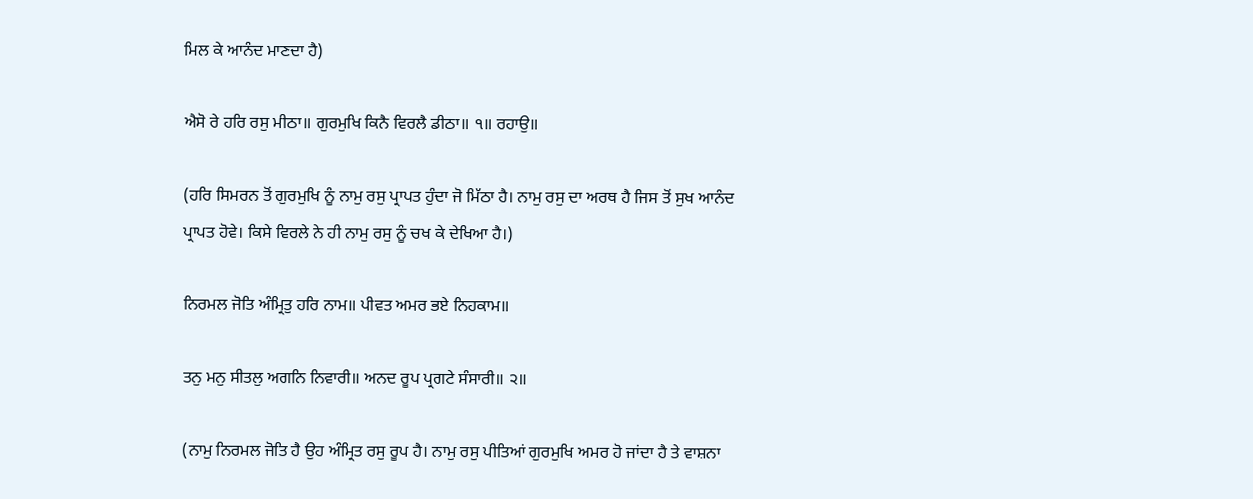ਮਿਲ ਕੇ ਆਨੰਦ ਮਾਣਦਾ ਹੈ)

ਐਸੋ ਰੇ ਹਰਿ ਰਸੁ ਮੀਠਾ॥ ਗੁਰਮੁਖਿ ਕਿਨੈ ਵਿਰਲੈ ਡੀਠਾ॥ ੧॥ ਰਹਾਉ॥

(ਹਰਿ ਸਿਮਰਨ ਤੋਂ ਗੁਰਮੁਖਿ ਨੂੰ ਨਾਮੁ ਰਸੁ ਪ੍ਰਾਪਤ ਹੁੰਦਾ ਜੋ ਮਿੱਠਾ ਹੈ। ਨਾਮੁ ਰਸੁ ਦਾ ਅਰਥ ਹੈ ਜਿਸ ਤੋਂ ਸੁਖ ਆਨੰਦ ਪ੍ਰਾਪਤ ਹੋਵੇ। ਕਿਸੇ ਵਿਰਲੇ ਨੇ ਹੀ ਨਾਮੁ ਰਸੁ ਨੂੰ ਚਖ ਕੇ ਦੇਖਿਆ ਹੈ।)

ਨਿਰਮਲ ਜੋਤਿ ਅੰਮ੍ਰਿਤੁ ਹਰਿ ਨਾਮ॥ ਪੀਵਤ ਅਮਰ ਭਏ ਨਿਹਕਾਮ॥

ਤਨੁ ਮਨੁ ਸੀਤਲੁ ਅਗਨਿ ਨਿਵਾਰੀ॥ ਅਨਦ ਰੂਪ ਪ੍ਰਗਟੇ ਸੰਸਾਰੀ॥ ੨॥

(ਨਾਮੁ ਨਿਰਮਲ ਜੋਤਿ ਹੈ ਉਹ ਅੰਮ੍ਰਿਤ ਰਸੁ ਰੂਪ ਹੈ। ਨਾਮੁ ਰਸੁ ਪੀਤਿਆਂ ਗੁਰਮੁਖਿ ਅਮਰ ਹੋ ਜਾਂਦਾ ਹੈ ਤੇ ਵਾਸ਼ਨਾ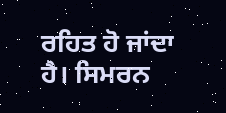ਰਹਿਤ ਹੋ ਜਾਂਦਾ ਹੈ। ਸਿਮਰਨ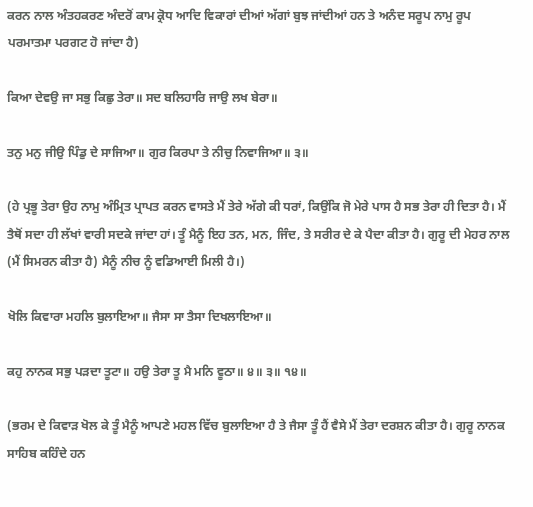ਕਰਨ ਨਾਲ ਅੰਤਹਕਰਣ ਅੰਦਰੋਂ ਕਾਮ ਕ੍ਰੋਧ ਆਦਿ ਵਿਕਾਰਾਂ ਦੀਆਂ ਅੱਗਾਂ ਬੁਝ ਜਾਂਦੀਆਂ ਹਨ ਤੇ ਅਨੰਦ ਸਰੂਪ ਨਾਮੁ ਰੂਪ ਪਰਮਾਤਮਾ ਪਰਗਟ ਹੋ ਜਾਂਦਾ ਹੈ)

ਕਿਆ ਦੇਵਉ ਜਾ ਸਭੁ ਕਿਛੁ ਤੇਰਾ॥ ਸਦ ਬਲਿਹਾਰਿ ਜਾਉ ਲਖ ਬੇਰਾ॥

ਤਨੁ ਮਨੁ ਜੀਉ ਪਿੰਡੁ ਦੇ ਸਾਜਿਆ॥ ਗੁਰ ਕਿਰਪਾ ਤੇ ਨੀਚੁ ਨਿਵਾਜਿਆ॥ ੩॥

(ਹੇ ਪ੍ਰਭੂ ਤੇਰਾ ਉਹ ਨਾਮੁ ਅੰਮ੍ਰਿਤ ਪ੍ਰਾਪਤ ਕਰਨ ਵਾਸਤੇ ਮੈਂ ਤੇਰੇ ਅੱਗੇ ਕੀ ਧਰਾਂ, ਕਿਉਂਕਿ ਜੋ ਮੇਰੇ ਪਾਸ ਹੈ ਸਭ ਤੇਰਾ ਹੀ ਦਿਤਾ ਹੈ। ਮੈਂ ਤੈਥੋਂ ਸਦਾ ਹੀ ਲੱਖਾਂ ਵਾਰੀ ਸਦਕੇ ਜਾਂਦਾ ਹਾਂ। ਤੂੰ ਮੈਨੂੰ ਇਹ ਤਨ, ਮਨ, ਜਿੰਦ, ਤੇ ਸਰੀਰ ਦੇ ਕੇ ਪੈਦਾ ਕੀਤਾ ਹੈ। ਗੁਰੂ ਦੀ ਮੇਹਰ ਨਾਲ (ਮੈਂ ਸਿਮਰਨ ਕੀਤਾ ਹੈ) ਮੈਨੂੰ ਨੀਚ ਨੂੰ ਵਡਿਆਈ ਮਿਲੀ ਹੈ।)

ਖੋਲਿ ਕਿਵਾਰਾ ਮਹਲਿ ਬੁਲਾਇਆ॥ ਜੈਸਾ ਸਾ ਤੈਸਾ ਦਿਖਲਾਇਆ॥

ਕਹੁ ਨਾਨਕ ਸਭੁ ਪੜਦਾ ਤੂਟਾ॥ ਹਉ ਤੇਰਾ ਤੂ ਮੈ ਮਨਿ ਵੂਠਾ॥ ੪॥ ੩॥ ੧੪॥

(ਭਰਮ ਦੇ ਕਿਵਾੜ ਖੋਲ ਕੇ ਤੂੰ ਮੈਨੂੰ ਆਪਣੇ ਮਹਲ ਵਿੱਚ ਬੁਲਾਇਆ ਹੈ ਤੇ ਜੈਸਾ ਤੂੰ ਹੈਂ ਵੈਸੇ ਮੈਂ ਤੇਰਾ ਦਰਸ਼ਨ ਕੀਤਾ ਹੈ। ਗੁਰੂ ਨਾਨਕ ਸਾਹਿਬ ਕਹਿੰਦੇ ਹਨ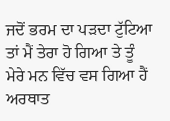ਜਦੋਂ ਭਰਮ ਦਾ ਪੜਦਾ ਟੁੱਟਿਆ ਤਾਂ ਮੈਂ ਤੇਰਾ ਹੋ ਗਿਆ ਤੇ ਤੂੰ ਮੇਰੇ ਮਨ ਵਿੱਚ ਵਸ ਗਿਆ ਹੈਂ ਅਰਥਾਤ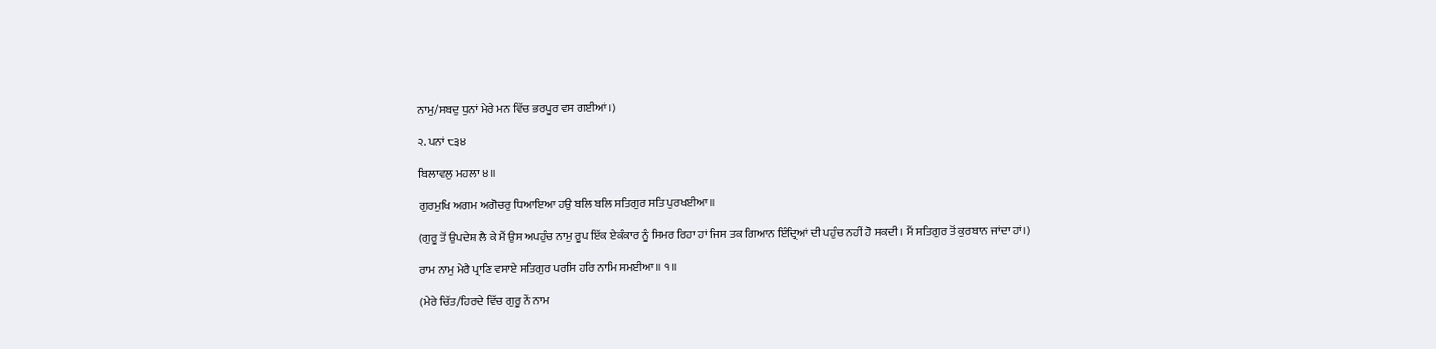ਨਾਮੁ/ਸਬਦੁ ਧੁਨਾਂ ਮੇਰੇ ਮਨ ਵਿੱਚ ਭਰਪੂਰ ਵਸ ਗਈਆਂ।)

੨. ਪਨਾਂ ੮੩੪

ਬਿਲਾਵਲੁ ਮਹਲਾ ੪॥

ਗੁਰਮੁਖਿ ਅਗਮ ਅਗੋਚਰੁ ਧਿਆਇਆ ਹਉ ਬਲਿ ਬਲਿ ਸਤਿਗੁਰ ਸਤਿ ਪੁਰਖਈਆ॥

(ਗੁਰੂ ਤੋਂ ਉਪਦੇਸ਼ ਲੈ ਕੇ ਮੈਂ ਉਸ ਅਪਹੁੰਚ ਨਾਮੁ ਰੂਪ ਇੱਕ ਏਕੰਕਾਰ ਨੂੰ ਸਿਮਰ ਰਿਹਾ ਹਾਂ ਜਿਸ ਤਕ ਗਿਆਨ ਇੰਦ੍ਰਿਆਂ ਦੀ ਪਹੁੰਚ ਨਹੀਂ ਹੋ ਸਕਦੀ। ਮੈਂ ਸਤਿਗੁਰ ਤੋਂ ਕੁਰਬਾਨ ਜਾਂਦਾ ਹਾਂ।)

ਰਾਮ ਨਾਮੁ ਮੇਰੈ ਪ੍ਰਾਣਿ ਵਸਾਏ ਸਤਿਗੁਰ ਪਰਸਿ ਹਰਿ ਨਾਮਿ ਸਮਈਆ॥ ੧॥

(ਮੇਰੇ ਚਿੱਤ/ਹਿਰਦੇ ਵਿੱਚ ਗੁਰੂ ਨੇਂ ਨਾਮ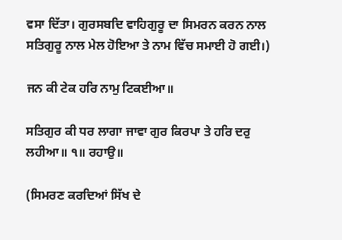ਵਸਾ ਦਿੱਤਾ। ਗੁਰਸਬਦਿ ਵਾਹਿਗੁਰੂ ਦਾ ਸਿਮਰਨ ਕਰਨ ਨਾਲ ਸਤਿਗੁਰੂ ਨਾਲ ਮੇਲ ਹੋਇਆ ਤੇ ਨਾਮ ਵਿੱਚ ਸਮਾਈ ਹੋ ਗਈ।)

ਜਨ ਕੀ ਟੇਕ ਹਰਿ ਨਾਮੁ ਟਿਕਈਆ॥

ਸਤਿਗੁਰ ਕੀ ਧਰ ਲਾਗਾ ਜਾਵਾ ਗੁਰ ਕਿਰਪਾ ਤੇ ਹਰਿ ਦਰੁ ਲਹੀਆ॥ ੧॥ ਰਹਾਉ॥

(ਸਿਮਰਣ ਕਰਦਿਆਂ ਸਿੱਖ ਦੇ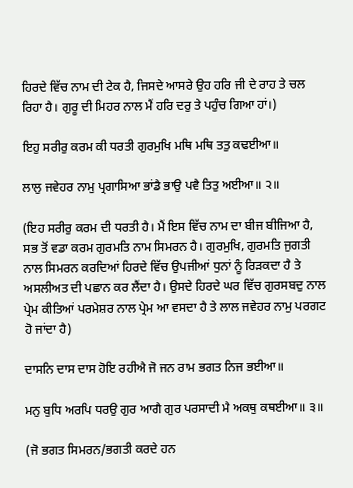ਹਿਰਦੇ ਵਿੱਚ ਨਾਮ ਦੀ ਟੇਕ ਹੈ, ਜਿਸਦੇ ਆਸਰੇ ਉਹ ਹਰਿ ਜੀ ਦੇ ਰਾਹ ਤੇ ਚਲ ਰਿਹਾ ਹੈ। ਗੁਰੂ ਦੀ ਮਿਹਰ ਨਾਲ ਮੈਂ ਹਰਿ ਦਰੁ ਤੇ ਪਹੁੰਚ ਗਿਆ ਹਾਂ।)

ਇਹੁ ਸਰੀਰੁ ਕਰਮ ਕੀ ਧਰਤੀ ਗੁਰਮੁਖਿ ਮਥਿ ਮਥਿ ਤਤੁ ਕਢਈਆ॥

ਲਾਲੁ ਜਵੇਹਰ ਨਾਮੁ ਪ੍ਰਗਾਸਿਆ ਭਾਂਡੈ ਭਾਉ ਪਵੈ ਤਿਤੁ ਅਈਆ॥ ੨॥

(ਇਹ ਸਰੀਰੁ ਕਰਮ ਦੀ ਧਰਤੀ ਹੈ। ਮੈਂ ਇਸ ਵਿੱਚ ਨਾਮ ਦਾ ਬੀਜ ਬੀਜਿਆ ਹੈ, ਸਭ ਤੋਂ ਵਡਾ ਕਰਮ ਗੁਰਮਤਿ ਨਾਮ ਸਿਮਰਨ ਹੈ। ਗੁਰਮੁਖਿ, ਗੁਰਮਤਿ ਜੁਗਤੀ ਨਾਲ ਸਿਮਰਨ ਕਰਦਿਆਂ ਹਿਰਦੇ ਵਿੱਚ ਉਪਜੀਆਂ ਧੁਨਾਂ ਨੂੰ ਰਿੜਕਦਾ ਹੈ ਤੇ ਅਸਲੀਅਤ ਦੀ ਪਛਾਨ ਕਰ ਲੈਂਦਾ ਹੈ। ਉਸਦੇ ਹਿਰਦੇ ਘਰ ਵਿੱਚ ਗੁਰਸਬਦੁ ਨਾਲ ਪ੍ਰੇਮ ਕੀਤਿਆਂ ਪਰਮੇਸ਼ਰ ਨਾਲ ਪ੍ਰੇਮ ਆ ਵਸਦਾ ਹੈ ਤੇ ਲਾਲ ਜਵੇਹਰ ਨਾਮੁ ਪਰਗਟ ਹੋ ਜਾਂਦਾ ਹੈ)

ਦਾਸਨਿ ਦਾਸ ਦਾਸ ਹੋਇ ਰਹੀਐ ਜੋ ਜਨ ਰਾਮ ਭਗਤ ਨਿਜ ਭਈਆ॥

ਮਨੁ ਬੁਧਿ ਅਰਪਿ ਧਰਉ ਗੁਰ ਆਗੈ ਗੁਰ ਪਰਸਾਦੀ ਮੈ ਅਕਥੁ ਕਥਈਆ॥ ੩॥

(ਜੋ ਭਗਤ ਸਿਮਰਨ/ਭਗਤੀ ਕਰਦੇ ਹਨ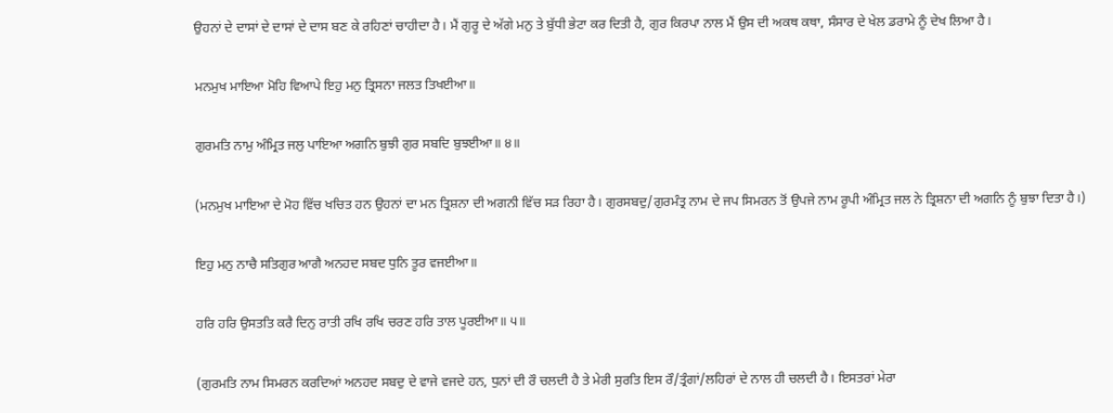ਉਹਨਾਂ ਦੇ ਦਾਸਾਂ ਦੇ ਦਾਸਾਂ ਦੇ ਦਾਸ ਬਣ ਕੇ ਰਹਿਣਾਂ ਚਾਹੀਦਾ ਹੈ। ਮੈਂ ਗੁਰੂ ਦੇ ਅੱਗੇ ਮਨੁ ਤੇ ਬੁੱਧੀ ਭੇਟਾ ਕਰ ਦਿਤੀ ਹੈ, ਗੁਰ ਕਿਰਪਾ ਨਾਲ ਮੈਂ ਉਸ ਦੀ ਅਕਥ ਕਥਾ, ਸੰਸਾਰ ਦੇ ਖੇਲ ਡਰਾਮੇ ਨੂੰ ਦੇਖ ਲਿਆ ਹੈ।

ਮਨਮੁਖ ਮਾਇਆ ਮੋਹਿ ਵਿਆਪੇ ਇਹੁ ਮਨੁ ਤ੍ਰਿਸਨਾ ਜਲਤ ਤਿਖਈਆ॥

ਗੁਰਮਤਿ ਨਾਮੁ ਅੰਮ੍ਰਿਤ ਜਲੁ ਪਾਇਆ ਅਗਨਿ ਬੁਝੀ ਗੁਰ ਸਬਦਿ ਬੁਝਈਆ॥ ੪॥

(ਮਨਮੁਖ ਮਾਇਆ ਦੇ ਮੋਹ ਵਿੱਚ ਖਚਿਤ ਹਨ ਉਹਨਾਂ ਦਾ ਮਨ ਤ੍ਰਿਸ਼ਨਾ ਦੀ ਅਗਨੀ ਵਿੱਚ ਸੜ ਰਿਹਾ ਹੈ। ਗੁਰਸਬਦੁ/ਗੁਰਮੰਤ੍ਰ ਨਾਮ ਦੇ ਜਪ ਸਿਮਰਨ ਤੋਂ ਉਪਜੇ ਨਾਮ ਰੂਪੀ ਅੰਮ੍ਰਿਤ ਜਲ ਨੇ ਤ੍ਰਿਸ਼ਨਾ ਦੀ ਅਗਨਿ ਨੂੰ ਬੁਝਾ ਦਿਤਾ ਹੈ।)

ਇਹੁ ਮਨੁ ਨਾਚੈ ਸਤਿਗੁਰ ਆਗੈ ਅਨਹਦ ਸਬਦ ਧੁਨਿ ਤੂਰ ਵਜਈਆ॥

ਹਰਿ ਹਰਿ ਉਸਤਤਿ ਕਰੈ ਦਿਨੁ ਰਾਤੀ ਰਖਿ ਰਖਿ ਚਰਣ ਹਰਿ ਤਾਲ ਪੂਰਈਆ॥ ੫॥

(ਗੁਰਮਤਿ ਨਾਮ ਸਿਮਰਨ ਕਰਦਿਆਂ ਅਨਹਦ ਸਬਦੁ ਦੇ ਵਾਜੇ ਵਜਦੇ ਹਨ, ਧੁਨਾਂ ਦੀ ਰੌ ਚਲਦੀ ਹੈ ਤੇ ਮੇਰੀ ਸੁਰਤਿ ਇਸ ਰੌ/ਤ੍ਰੰਗਾਂ/ਲਹਿਰਾਂ ਦੇ ਨਾਲ ਹੀ ਚਲਦੀ ਹੈ। ਇਸਤਰਾਂ ਮੇਰਾ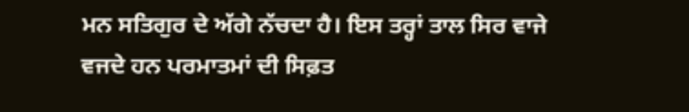ਮਨ ਸਤਿਗੁਰ ਦੇ ਅੱਗੇ ਨੱਚਦਾ ਹੈ। ਇਸ ਤਰ੍ਹਾਂ ਤਾਲ ਸਿਰ ਵਾਜੇ ਵਜਦੇ ਹਨ ਪਰਮਾਤਮਾਂ ਦੀ ਸਿਫ਼ਤ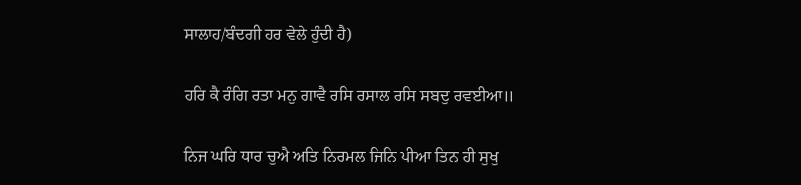ਸਾਲਾਹ/ਬੰਦਗੀ ਹਰ ਵੇਲੇ ਹੁੰਦੀ ਹੈ)

ਹਰਿ ਕੈ ਰੰਗਿ ਰਤਾ ਮਨੁ ਗਾਵੈ ਰਸਿ ਰਸਾਲ ਰਸਿ ਸਬਦੁ ਰਵਈਆ॥

ਨਿਜ ਘਰਿ ਧਾਰ ਚੁਐ ਅਤਿ ਨਿਰਮਲ ਜਿਨਿ ਪੀਆ ਤਿਨ ਹੀ ਸੁਖੁ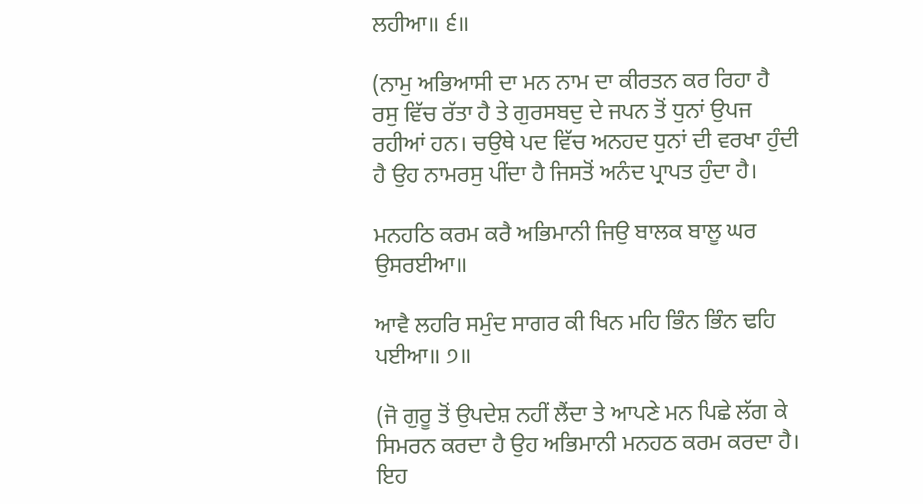ਲਹੀਆ॥ ੬॥

(ਨਾਮੁ ਅਭਿਆਸੀ ਦਾ ਮਨ ਨਾਮ ਦਾ ਕੀਰਤਨ ਕਰ ਰਿਹਾ ਹੈ ਰਸੁ ਵਿੱਚ ਰੱਤਾ ਹੈ ਤੇ ਗੁਰਸਬਦੁ ਦੇ ਜਪਨ ਤੋਂ ਧੁਨਾਂ ਉਪਜ ਰਹੀਆਂ ਹਨ। ਚਉਥੇ ਪਦ ਵਿੱਚ ਅਨਹਦ ਧੁਨਾਂ ਦੀ ਵਰਖਾ ਹੁੰਦੀ ਹੈ ਉਹ ਨਾਮਰਸੁ ਪੀਂਦਾ ਹੈ ਜਿਸਤੋਂ ਅਨੰਦ ਪ੍ਰਾਪਤ ਹੁੰਦਾ ਹੈ।

ਮਨਹਠਿ ਕਰਮ ਕਰੈ ਅਭਿਮਾਨੀ ਜਿਉ ਬਾਲਕ ਬਾਲੂ ਘਰ ਉਸਰਈਆ॥

ਆਵੈ ਲਹਰਿ ਸਮੁੰਦ ਸਾਗਰ ਕੀ ਖਿਨ ਮਹਿ ਭਿੰਨ ਭਿੰਨ ਢਹਿ ਪਈਆ॥ ੭॥

(ਜੋ ਗੁਰੂ ਤੋਂ ਉਪਦੇਸ਼ ਨਹੀਂ ਲੈਂਦਾ ਤੇ ਆਪਣੇ ਮਨ ਪਿਛੇ ਲੱਗ ਕੇ ਸਿਮਰਨ ਕਰਦਾ ਹੈ ਉਹ ਅਭਿਮਾਨੀ ਮਨਹਠ ਕਰਮ ਕਰਦਾ ਹੈ। ਇਹ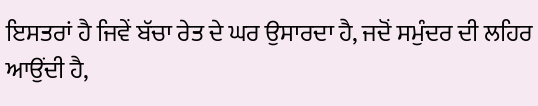ਇਸਤਰਾਂ ਹੈ ਜਿਵੇਂ ਬੱਚਾ ਰੇਤ ਦੇ ਘਰ ਉਸਾਰਦਾ ਹੈ, ਜਦੋਂ ਸਮੁੰਦਰ ਦੀ ਲਹਿਰ ਆਉਂਦੀ ਹੈ,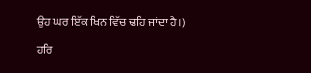ਉਹ ਘਰ ਇੱਕ ਖਿਨ ਵਿੱਚ ਢਹਿ ਜਾਂਦਾ ਹੈ।)

ਹਰਿ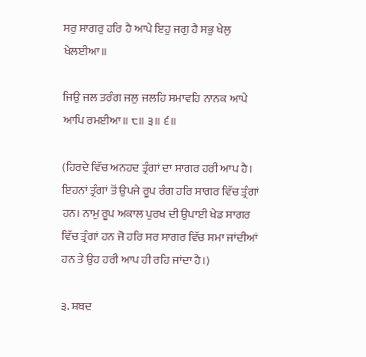ਸਰੁ ਸਾਗਰੁ ਹਰਿ ਹੈ ਆਪੇ ਇਹੁ ਜਗੁ ਹੈ ਸਭੁ ਖੇਲੁ ਖੇਲਈਆ॥

ਜਿਉ ਜਲ ਤਰੰਗ ਜਲੁ ਜਲਹਿ ਸਮਾਵਹਿ ਨਾਨਕ ਆਪੇ ਆਪਿ ਰਮਈਆ॥ ੮॥ ੩॥ ੬॥

(ਹਿਰਦੇ ਵਿੱਚ ਅਨਹਦ ਤ੍ਰੰਗਾਂ ਦਾ ਸਾਗਰ ਹਰੀ ਆਪ ਹੈ। ਇਹਨਾਂ ਤ੍ਰੰਗਾਂ ਤੋਂ ਉਪਜੇ ਰੂਪ ਰੰਗ ਹਰਿ ਸਾਗਰ ਵਿੱਚ ਤ੍ਰੰਗਾਂ ਹਨ। ਨਾਮੁ ਰੂਪ ਅਕਾਲ ਪੁਰਖ ਦੀ ਉਪਾਈ ਖੇਡ ਸਾਗਰ ਵਿੱਚ ਤ੍ਰੰਗਾਂ ਹਨ ਜੋ ਹਰਿ ਸਰ ਸਾਗਰ ਵਿੱਚ ਸਮਾ ਜਾਂਦੀਆਂ ਹਨ ਤੇ ਉਹ ਹਰੀ ਆਪ ਹੀ ਰਹਿ ਜਾਂਦਾ ਹੈ।)

੩. ਸ਼ਬਦ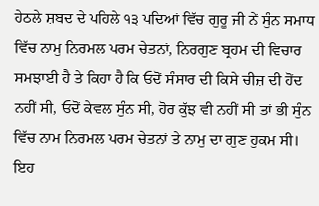ਹੇਠਲੇ ਸ਼ਬਦ ਦੇ ਪਹਿਲੇ ੧੩ ਪਦਿਆਂ ਵਿੱਚ ਗੁਰੂ ਜੀ ਨੇਂ ਸੁੰਨ ਸਮਾਧ ਵਿੱਚ ਨਾਮੁ ਨਿਰਮਲ ਪਰਮ ਚੇਤਨਾਂ, ਨਿਰਗੁਣ ਬ੍ਰਹਮ ਦੀ ਵਿਚਾਰ ਸਮਝਾਈ ਹੈ ਤੇ ਕਿਹਾ ਹੈ ਕਿ ਓਦੋਂ ਸੰਸਾਰ ਦੀ ਕਿਸੇ ਚੀਜ਼ ਦੀ ਹੋਂਦ ਨਹੀਂ ਸੀ, ਓਦੋਂ ਕੇਵਲ ਸੁੰਨ ਸੀ, ਹੋਰ ਕੁੱਝ ਵੀ ਨਹੀਂ ਸੀ ਤਾਂ ਭੀ ਸੁੰਨ ਵਿੱਚ ਨਾਮ ਨਿਰਮਲ ਪਰਮ ਚੇਤਨਾਂ ਤੇ ਨਾਮੁ ਦਾ ਗੁਣ ਹੁਕਮ ਸੀ। ਇਹ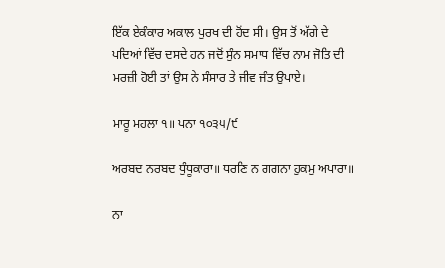ਇੱਕ ਏਕੰਕਾਰ ਅਕਾਲ ਪੁਰਖ ਦੀ ਹੋਂਦ ਸੀ। ਉਸ ਤੋਂ ਅੱਗੇ ਦੇ ਪਦਿਆਂ ਵਿੱਚ ਦਸਦੇ ਹਨ ਜਦੋਂ ਸੁੰਨ ਸਮਾਧ ਵਿੱਚ ਨਾਮ ਜੋਤਿ ਦੀ ਮਰਜ਼ੀ ਹੋਈ ਤਾਂ ਉਸ ਨੇ ਸੰਸਾਰ ਤੇ ਜੀਵ ਜੰਤ ਉਪਾਏ।

ਮਾਰੂ ਮਹਲਾ ੧॥ ਪਨਾ ੧੦੩੫/੯

ਅਰਬਦ ਨਰਬਦ ਧੁੰਧੂਕਾਰਾ॥ ਧਰਣਿ ਨ ਗਗਨਾ ਹੁਕਮੁ ਅਪਾਰਾ॥

ਨਾ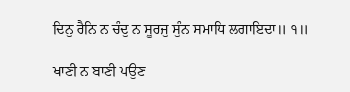ਦਿਨੁ ਰੈਨਿ ਨ ਚੰਦੁ ਨ ਸੂਰਜੁ ਸੁੰਨ ਸਮਾਧਿ ਲਗਾਇਦਾ॥ ੧॥

ਖਾਣੀ ਨ ਬਾਣੀ ਪਉਣ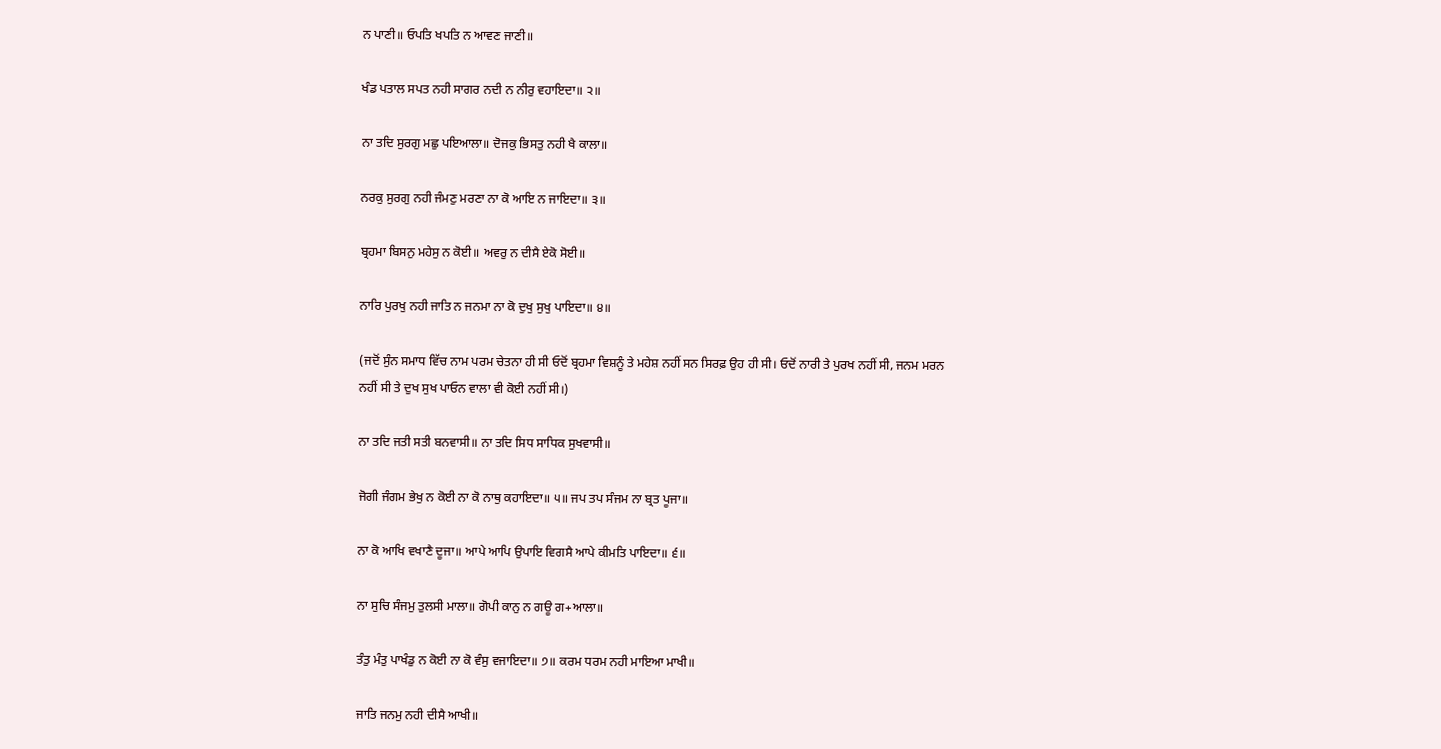ਨ ਪਾਣੀ॥ ਓਪਤਿ ਖਪਤਿ ਨ ਆਵਣ ਜਾਣੀ॥

ਖੰਡ ਪਤਾਲ ਸਪਤ ਨਹੀ ਸਾਗਰ ਨਦੀ ਨ ਨੀਰੁ ਵਹਾਇਦਾ॥ ੨॥

ਨਾ ਤਦਿ ਸੁਰਗੁ ਮਛੁ ਪਇਆਲਾ॥ ਦੋਜਕੁ ਭਿਸਤੁ ਨਹੀ ਖੈ ਕਾਲਾ॥

ਨਰਕੁ ਸੁਰਗੁ ਨਹੀ ਜੰਮਣੁ ਮਰਣਾ ਨਾ ਕੋ ਆਇ ਨ ਜਾਇਦਾ॥ ੩॥

ਬ੍ਰਹਮਾ ਬਿਸਨੁ ਮਹੇਸੁ ਨ ਕੋਈ॥ ਅਵਰੁ ਨ ਦੀਸੈ ਏਕੋ ਸੋਈ॥

ਨਾਰਿ ਪੁਰਖੁ ਨਹੀ ਜਾਤਿ ਨ ਜਨਮਾ ਨਾ ਕੋ ਦੁਖੁ ਸੁਖੁ ਪਾਇਦਾ॥ ੪॥

(ਜਦੋਂ ਸੁੰਨ ਸਮਾਧ ਵਿੱਚ ਨਾਮ ਪਰਮ ਚੇਤਨਾ ਹੀ ਸੀ ਓਦੋਂ ਬ੍ਰਹਮਾ ਵਿਸ਼ਨੂੰ ਤੇ ਮਹੇਸ਼ ਨਹੀਂ ਸਨ ਸਿਰਫ਼ ਉਹ ਹੀ ਸੀ। ਓਦੋਂ ਨਾਰੀ ਤੇ ਪੁਰਖ ਨਹੀਂ ਸੀ, ਜਨਮ ਮਰਨ ਨਹੀਂ ਸੀ ਤੇ ਦੁਖ ਸੁਖ ਪਾਓਨ ਵਾਲਾ ਵੀ ਕੋਈ ਨਹੀਂ ਸੀ।)

ਨਾ ਤਦਿ ਜਤੀ ਸਤੀ ਬਨਵਾਸੀ॥ ਨਾ ਤਦਿ ਸਿਧ ਸਾਧਿਕ ਸੁਖਵਾਸੀ॥

ਜੋਗੀ ਜੰਗਮ ਭੇਖੁ ਨ ਕੋਈ ਨਾ ਕੋ ਨਾਥੁ ਕਹਾਇਦਾ॥ ੫॥ ਜਪ ਤਪ ਸੰਜਮ ਨਾ ਬ੍ਰਤ ਪੂਜਾ॥

ਨਾ ਕੋ ਆਖਿ ਵਖਾਣੈ ਦੂਜਾ॥ ਆਪੇ ਆਪਿ ਉਪਾਇ ਵਿਗਸੈ ਆਪੇ ਕੀਮਤਿ ਪਾਇਦਾ॥ ੬॥

ਨਾ ਸੁਚਿ ਸੰਜਮੁ ਤੁਲਸੀ ਮਾਲਾ॥ ਗੋਪੀ ਕਾਨੁ ਨ ਗਊ ਗ+ਆਲਾ॥

ਤੰਤੁ ਮੰਤੁ ਪਾਖੰਡੁ ਨ ਕੋਈ ਨਾ ਕੋ ਵੰਸੁ ਵਜਾਇਦਾ॥ ੭॥ ਕਰਮ ਧਰਮ ਨਹੀ ਮਾਇਆ ਮਾਖੀ॥

ਜਾਤਿ ਜਨਮੁ ਨਹੀ ਦੀਸੈ ਆਖੀ॥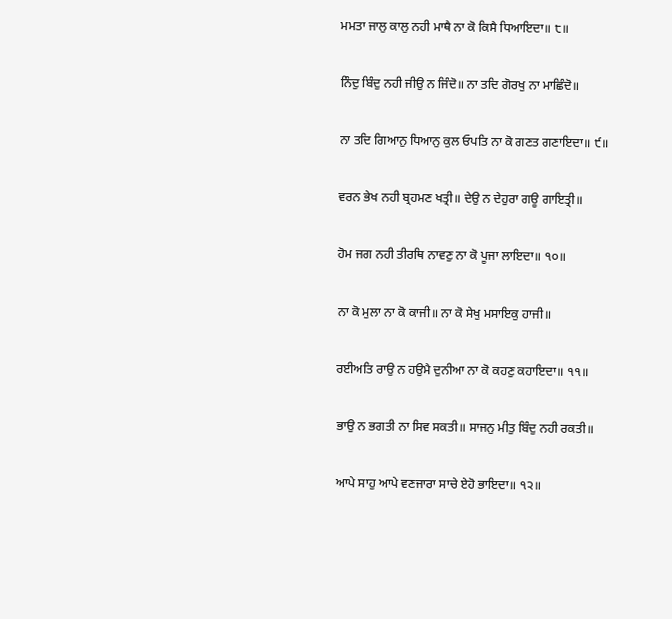ਮਮਤਾ ਜਾਲੁ ਕਾਲੁ ਨਹੀ ਮਾਥੈ ਨਾ ਕੋ ਕਿਸੈ ਧਿਆਇਦਾ॥ ੮॥

ਨਿੰਦੁ ਬਿੰਦੁ ਨਹੀ ਜੀਉ ਨ ਜਿੰਦੋ॥ ਨਾ ਤਦਿ ਗੋਰਖੁ ਨਾ ਮਾਛਿੰਦੋ॥

ਨਾ ਤਦਿ ਗਿਆਨੁ ਧਿਆਨੁ ਕੁਲ ਓਪਤਿ ਨਾ ਕੋ ਗਣਤ ਗਣਾਇਦਾ॥ ੯॥

ਵਰਨ ਭੇਖ ਨਹੀ ਬ੍ਰਹਮਣ ਖਤ੍ਰੀ॥ ਦੇਉ ਨ ਦੇਹੁਰਾ ਗਊ ਗਾਇਤ੍ਰੀ॥

ਹੋਮ ਜਗ ਨਹੀ ਤੀਰਥਿ ਨਾਵਣੁ ਨਾ ਕੋ ਪੂਜਾ ਲਾਇਦਾ॥ ੧੦॥

ਨਾ ਕੋ ਮੁਲਾ ਨਾ ਕੋ ਕਾਜੀ॥ ਨਾ ਕੋ ਸੇਖੁ ਮਸਾਇਕੁ ਹਾਜੀ॥

ਰਈਅਤਿ ਰਾਉ ਨ ਹਉਮੈ ਦੁਨੀਆ ਨਾ ਕੋ ਕਹਣੁ ਕਹਾਇਦਾ॥ ੧੧॥

ਭਾਉ ਨ ਭਗਤੀ ਨਾ ਸਿਵ ਸਕਤੀ॥ ਸਾਜਨੁ ਮੀਤੁ ਬਿੰਦੁ ਨਹੀ ਰਕਤੀ॥

ਆਪੇ ਸਾਹੁ ਆਪੇ ਵਣਜਾਰਾ ਸਾਚੇ ਏਹੋ ਭਾਇਦਾ॥ ੧੨॥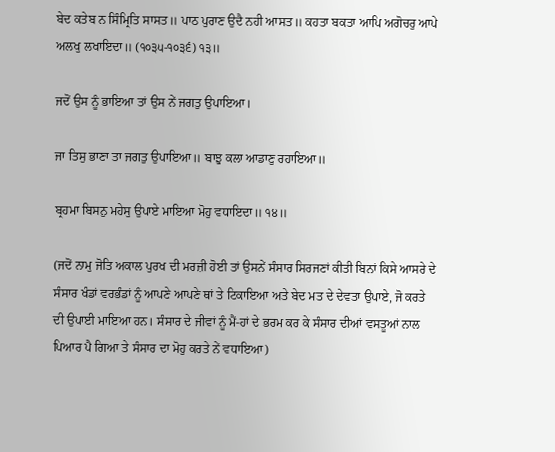ਬੇਦ ਕਤੇਬ ਨ ਸਿੰਮ੍ਰਿਤਿ ਸਾਸਤ॥ ਪਾਠ ਪੁਰਾਣ ਉਦੈ ਨਹੀ ਆਸਤ॥ ਕਹਤਾ ਬਕਤਾ ਆਪਿ ਅਗੋਚਰੁ ਆਪੇ ਅਲਖੁ ਲਖਾਇਦਾ॥ (੧੦੩੫-੧੦੩੬) ੧੩॥

ਜਦੋਂ ਉਸ ਨੂੰ ਭਾਇਆ ਤਾਂ ਉਸ ਨੇਂ ਜਗਤੁ ਉਪਾਇਆ।

ਜਾ ਤਿਸੁ ਭਾਣਾ ਤਾ ਜਗਤੁ ਉਪਾਇਆ॥ ਬਾਝੁ ਕਲਾ ਆਡਾਣੁ ਰਹਾਇਆ॥

ਬ੍ਰਹਮਾ ਬਿਸਨੁ ਮਹੇਸੁ ਉਪਾਏ ਮਾਇਆ ਮੋਹੁ ਵਧਾਇਦਾ॥ ੧੪॥

(ਜਦੋਂ ਨਾਮੁ ਜੋਤਿ ਅਕਾਲ ਪੁਰਖ ਦੀ ਮਰਜ਼ੀ ਹੋਈ ਤਾਂ ਉਸਨੇਂ ਸੰਸਾਰ ਸਿਰਜਣਾਂ ਕੀਤੀ ਬਿਨਾਂ ਕਿਸੇ ਆਸਰੇ ਦੇ ਸੰਸਾਰ ਖੰਡਾਂ ਵਰਭੰਡਾਂ ਨੂੰ ਆਪਣੇ ਆਪਣੇ ਥਾਂ ਤੇ ਟਿਕਾਇਆ ਅਤੇ ਬੇਦ ਮਤ ਦੇ ਦੇਵਤਾ ਉਪਾਏ, ਜੋ ਕਰਤੇ ਦੀ ਉਪਾਈ ਮਾਇਆ ਹਨ। ਸੰਸਾਰ ਦੇ ਜੀਵਾਂ ਨੂੰ ਮੈਂ-ਹਾਂ ਦੇ ਭਰਮ ਕਰ ਕੇ ਸੰਸਾਰ ਦੀਆਂ ਵਸਤੂਆਂ ਨਾਲ ਪਿਆਰ ਪੈ ਗਿਆ ਤੇ ਸੰਸਾਰ ਦਾ ਮੋਹੁ ਕਰਤੇ ਨੇਂ ਵਧਾਇਆ)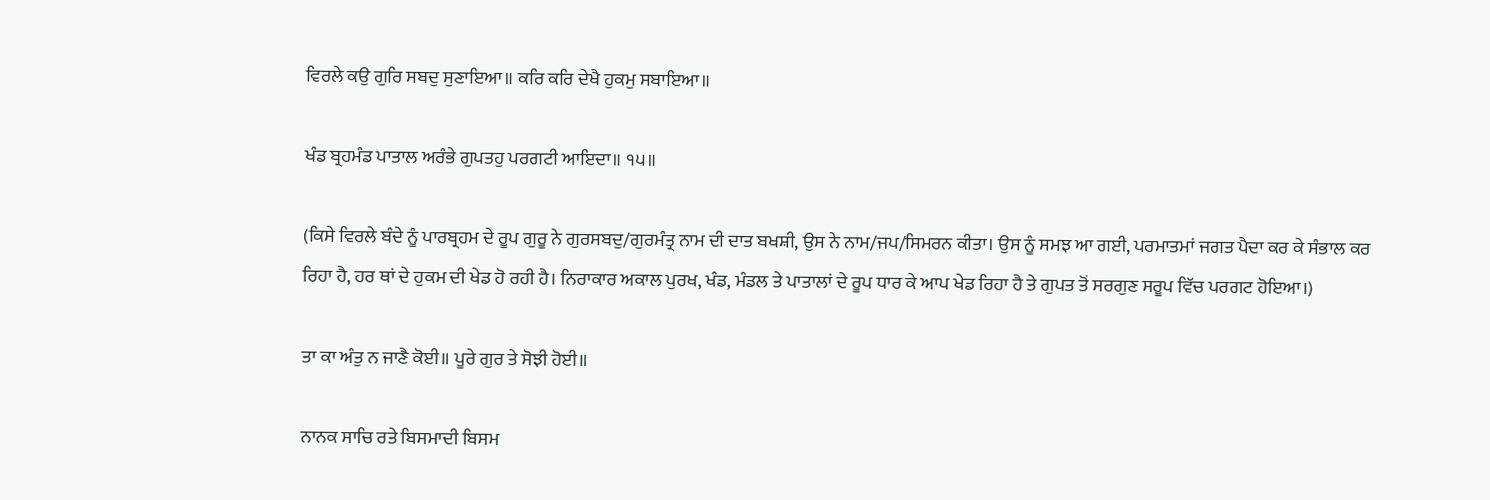ਵਿਰਲੇ ਕਉ ਗੁਰਿ ਸਬਦੁ ਸੁਣਾਇਆ॥ ਕਰਿ ਕਰਿ ਦੇਖੈ ਹੁਕਮੁ ਸਬਾਇਆ॥

ਖੰਡ ਬ੍ਰਹਮੰਡ ਪਾਤਾਲ ਅਰੰਭੇ ਗੁਪਤਹੁ ਪਰਗਟੀ ਆਇਦਾ॥ ੧੫॥

(ਕਿਸੇ ਵਿਰਲੇ ਬੰਦੇ ਨੂੰ ਪਾਰਬ੍ਰਹਮ ਦੇ ਰੂਪ ਗੁਰੂ ਨੇ ਗੁਰਸਬਦੁ/ਗੁਰਮੰਤ੍ਰ ਨਾਮ ਦੀ ਦਾਤ ਬਖਸ਼ੀ, ਉਸ ਨੇ ਨਾਮ/ਜਪ/ਸਿਮਰਨ ਕੀਤਾ। ਉਸ ਨੂੰ ਸਮਝ ਆ ਗਈ, ਪਰਮਾਤਮਾਂ ਜਗਤ ਪੈਦਾ ਕਰ ਕੇ ਸੰਭਾਲ ਕਰ ਰਿਹਾ ਹੈ, ਹਰ ਥਾਂ ਦੇ ਹੁਕਮ ਦੀ ਖੇਡ ਹੋ ਰਹੀ ਹੈ। ਨਿਰਾਕਾਰ ਅਕਾਲ ਪੁਰਖ, ਖੰਡ, ਮੰਡਲ ਤੇ ਪਾਤਾਲਾਂ ਦੇ ਰੂਪ ਧਾਰ ਕੇ ਆਪ ਖੇਡ ਰਿਹਾ ਹੈ ਤੇ ਗੁਪਤ ਤੋਂ ਸਰਗੁਣ ਸਰੂਪ ਵਿੱਚ ਪਰਗਟ ਹੋਇਆ।)

ਤਾ ਕਾ ਅੰਤੁ ਨ ਜਾਣੈ ਕੋਈ॥ ਪੂਰੇ ਗੁਰ ਤੇ ਸੋਝੀ ਹੋਈ॥

ਨਾਨਕ ਸਾਚਿ ਰਤੇ ਬਿਸਮਾਦੀ ਬਿਸਮ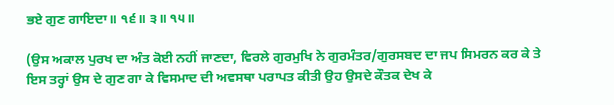ਭਏ ਗੁਣ ਗਾਇਦਾ॥ ੧੬॥ ੩॥ ੧੫॥

(ਉਸ ਅਕਾਲ ਪੁਰਖ ਦਾ ਅੰਤ ਕੋਈ ਨਹੀਂ ਜਾਣਦਾ, ਵਿਰਲੇ ਗੁਰਮੁਖਿ ਨੇ ਗੁਰਮੰਤਰ/ਗੁਰਸਬਦ ਦਾ ਜਪ ਸਿਮਰਨ ਕਰ ਕੇ ਤੇ ਇਸ ਤਰ੍ਹਾਂ ਉਸ ਦੇ ਗੁਣ ਗਾ ਕੇ ਵਿਸਮਾਦ ਦੀ ਅਵਸਥਾ ਪਰਾਪਤ ਕੀਤੀ ਉਹ ਉਸਦੇ ਕੌਤਕ ਦੇਖ ਕੇ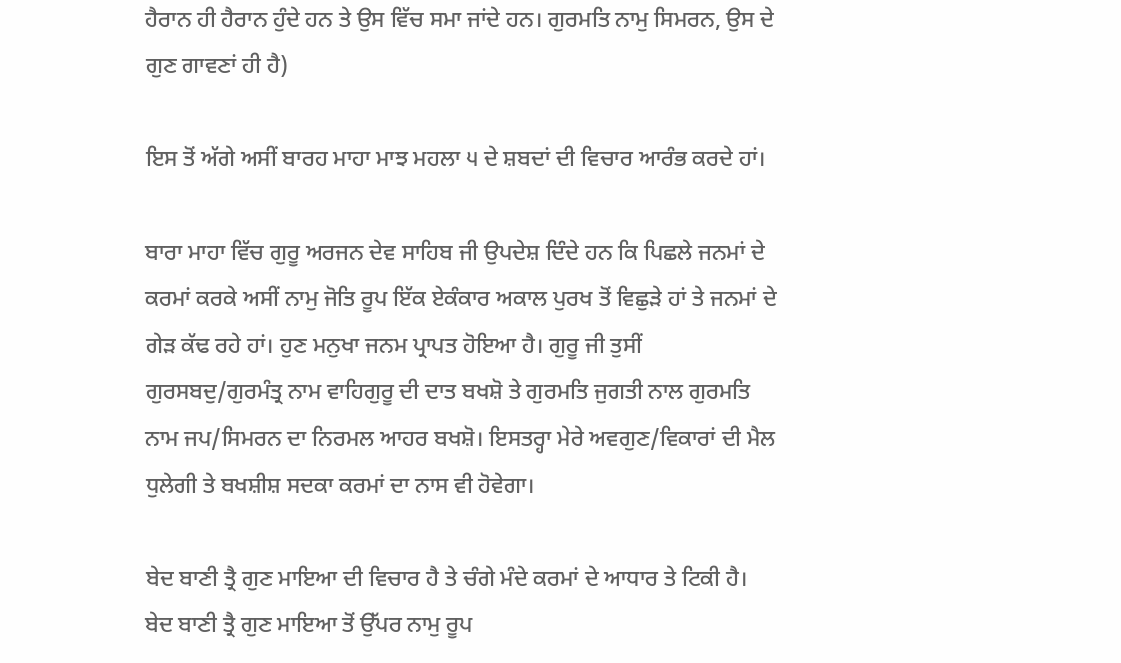ਹੈਰਾਨ ਹੀ ਹੈਰਾਨ ਹੁੰਦੇ ਹਨ ਤੇ ਉਸ ਵਿੱਚ ਸਮਾ ਜਾਂਦੇ ਹਨ। ਗੁਰਮਤਿ ਨਾਮੁ ਸਿਮਰਨ, ਉਸ ਦੇ ਗੁਣ ਗਾਵਣਾਂ ਹੀ ਹੈ)

ਇਸ ਤੋਂ ਅੱਗੇ ਅਸੀਂ ਬਾਰਹ ਮਾਹਾ ਮਾਝ ਮਹਲਾ ੫ ਦੇ ਸ਼ਬਦਾਂ ਦੀ ਵਿਚਾਰ ਆਰੰਭ ਕਰਦੇ ਹਾਂ।

ਬਾਰਾ ਮਾਹਾ ਵਿੱਚ ਗੁਰੂ ਅਰਜਨ ਦੇਵ ਸਾਹਿਬ ਜੀ ਉਪਦੇਸ਼ ਦਿੰਦੇ ਹਨ ਕਿ ਪਿਛਲੇ ਜਨਮਾਂ ਦੇ ਕਰਮਾਂ ਕਰਕੇ ਅਸੀਂ ਨਾਮੁ ਜੋਤਿ ਰੂਪ ਇੱਕ ਏਕੰਕਾਰ ਅਕਾਲ ਪੁਰਖ ਤੋਂ ਵਿਛੁੜੇ ਹਾਂ ਤੇ ਜਨਮਾਂ ਦੇ ਗੇੜ ਕੱਢ ਰਹੇ ਹਾਂ। ਹੁਣ ਮਨੁਖਾ ਜਨਮ ਪ੍ਰਾਪਤ ਹੋਇਆ ਹੈ। ਗੁਰੂ ਜੀ ਤੁਸੀਂ ਗੁਰਸਬਦੁ/ਗੁਰਮੰਤ੍ਰ ਨਾਮ ਵਾਹਿਗੁਰੂ ਦੀ ਦਾਤ ਬਖਸ਼ੋ ਤੇ ਗੁਰਮਤਿ ਜੁਗਤੀ ਨਾਲ ਗੁਰਮਤਿ ਨਾਮ ਜਪ/ਸਿਮਰਨ ਦਾ ਨਿਰਮਲ ਆਹਰ ਬਖਸ਼ੋ। ਇਸਤਰ੍ਹਾ ਮੇਰੇ ਅਵਗੁਣ/ਵਿਕਾਰਾਂ ਦੀ ਮੈਲ ਧੁਲੇਗੀ ਤੇ ਬਖਸ਼ੀਸ਼ ਸਦਕਾ ਕਰਮਾਂ ਦਾ ਨਾਸ ਵੀ ਹੋਵੇਗਾ।

ਬੇਦ ਬਾਣੀ ਤ੍ਰੈ ਗੁਣ ਮਾਇਆ ਦੀ ਵਿਚਾਰ ਹੈ ਤੇ ਚੰਗੇ ਮੰਦੇ ਕਰਮਾਂ ਦੇ ਆਧਾਰ ਤੇ ਟਿਕੀ ਹੈ। ਬੇਦ ਬਾਣੀ ਤ੍ਰੈ ਗੁਣ ਮਾਇਆ ਤੋਂ ਉੱਪਰ ਨਾਮੁ ਰੂਪ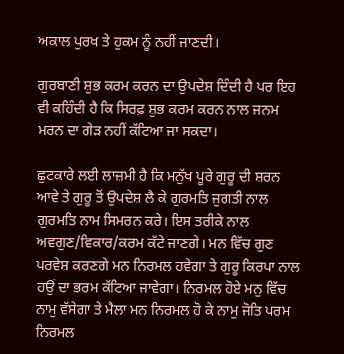ਅਕਾਲ ਪੁਰਖ ਤੇ ਹੁਕਮ ਨੂੰ ਨਹੀਂ ਜਾਣਦੀ।

ਗੁਰਬਾਣੀ ਸ਼ੁਭ ਕਰਮ ਕਰਨ ਦਾ ਉਪਦੇਸ਼ ਦਿੰਦੀ ਹੈ ਪਰ ਇਹ ਵੀ ਕਹਿੰਦੀ ਹੈ ਕਿ ਸਿਰਫ਼ ਸ਼ੁਭ ਕਰਮ ਕਰਨ ਨਾਲ ਜਨਮ ਮਰਨ ਦਾ ਗੇੜ ਨਹੀਂ ਕੱਟਿਆ ਜਾ ਸਕਦਾ।

ਛੁਟਕਾਰੇ ਲਈ ਲਾਜ਼ਮੀ ਹੈ ਕਿ ਮਨੁੱਖ ਪੂਰੇ ਗੁਰੂ ਦੀ ਸ਼ਰਨ ਆਵੇ ਤੇ ਗੁਰੂ ਤੋਂ ਉਪਦੇਸ਼ ਲੈ ਕੇ ਗੁਰਮਤਿ ਜੁਗਤੀ ਨਾਲ ਗੁਰਮਤਿ ਨਾਮ ਸਿਮਰਨ ਕਰੇ। ਇਸ ਤਰੀਕੇ ਨਾਲ ਅਵਗੁਣ/ਵਿਕਾਰ/ਕਰਮ ਕੱਟੇ ਜਾਣਗੇ। ਮਨ ਵਿੱਚ ਗੁਣ ਪਰਵੇਸ਼ ਕਰਣਗੇ ਮਨ ਨਿਰਮਲ ਹਵੇਗਾ ਤੇ ਗੁਰੂ ਕਿਰਪਾ ਨਾਲ ਹਉਂ ਦਾ ਭਰਮ ਕੱਟਿਆ ਜਾਵੇਗਾ। ਨਿਰਮਲ ਹੋਏ ਮਨੁ ਵਿੱਚ ਨਾਮੁ ਵੱਸੇਗਾ ਤੇ ਮੈਲਾ ਮਨ ਨਿਰਮਲ ਹੋ ਕੇ ਨਾਮੁ ਜੋਤਿ ਪਰਮ ਨਿਰਮਲ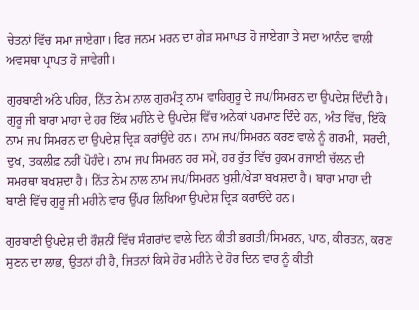ਚੇਤਨਾਂ ਵਿੱਚ ਸਮਾ ਜਾਏਗਾ। ਫਿਰ ਜਨਮ ਮਰਨ ਦਾ ਗੇੜ ਸਮਾਪਤ ਹੋ ਜਾਏਗਾ ਤੇ ਸਦਾ ਆਨੰਦ ਵਾਲੀ ਅਵਸਥਾ ਪ੍ਰਾਪਤ ਹੋ ਜਾਵੇਗੀ।

ਗੁਰਬਾਣੀ ਅੱਠੇ ਪਹਿਰ, ਨਿੱਤ ਨੇਮ ਨਾਲ ਗੁਰਮੰਤ੍ਰ ਨਾਮ ਵਾਹਿਗੁਰੂ ਦੇ ਜਪ/ਸਿਮਰਨ ਦਾ ਉਪਦੇਸ਼ ਦਿੰਦੀ ਹੈ। ਗੁਰੂ ਜੀ ਬਾਰਾ ਮਾਹਾ ਦੇ ਹਰ ਇੱਕ ਮਹੀਨੇ ਦੇ ਉਪਦੇਸ਼ ਵਿੱਚ ਅਨੇਕਾਂ ਪਰਮਾਣ ਦਿੰਦੇ ਹਨ, ਅੰਤ ਵਿੱਚ, ਇੱਕੋ ਨਾਮ ਜਪ ਸਿਮਰਨ ਦਾ ਉਪਦੇਸ਼ ਦ੍ਰਿੜ ਕਰਾਂਉਂਦੇ ਹਨ। ਨਾਮ ਜਪ/ਸਿਮਰਨ ਕਰਣ ਵਾਲੇ ਨੂੰ ਗਰਮੀ, ਸਰਦੀ, ਦੁਖ, ਤਕਲੀਫ਼ ਨਹੀਂ ਪੋਹੰਦੇ। ਨਾਮ ਜਪ ਸਿਮਰਨ ਹਰ ਸਮੇਂ, ਹਰ ਰੁੱਤ ਵਿੱਚ ਹੁਕਮ ਰਜਾਈ ਚੱਲਨ ਦੀ ਸਮਰਥਾ ਬਖਸ਼ਦਾ ਹੈ। ਨਿੱਤ ਨੇਮ ਨਾਲ ਨਾਮ ਜਪ/ਸਿਮਰਨ ਖੁਸ਼ੀ/ਖੇੜਾ ਬਖਸ਼ਦਾ ਹੈ। ਬਾਰਾ ਮਾਹਾ ਦੀ ਬਾਣੀ ਵਿੱਚ ਗੁਰੂ ਜੀ ਮਹੀਨੇ ਵਾਰ ਉੱਪਰ ਲਿਖਿਆ ਉਪਦੇਸ਼ ਦ੍ਰਿੜ ਕਰਾਓਂਦੇ ਹਨ।

ਗੁਰਬਾਣੀ ਉਪਦੇਸ਼ ਦੀ ਰੌਸ਼ਨੀਂ ਵਿੱਚ ਸੰਗਰਾਂਦ ਵਾਲੇ ਦਿਨ ਕੀਤੀ ਭਗਤੀ/ਸਿਮਰਨ, ਪਾਠ, ਕੀਰਤਨ, ਕਰਣ ਸੁਣਨ ਦਾ ਲਾਭ, ਉਤਨਾਂ ਹੀ ਹੈ, ਜਿਤਨਾਂ ਕਿਸੇ ਹੋਰ ਮਹੀਨੇ ਦੇ ਹੋਰ ਦਿਨ ਵਾਰ ਨੂੰ ਕੀਤੀ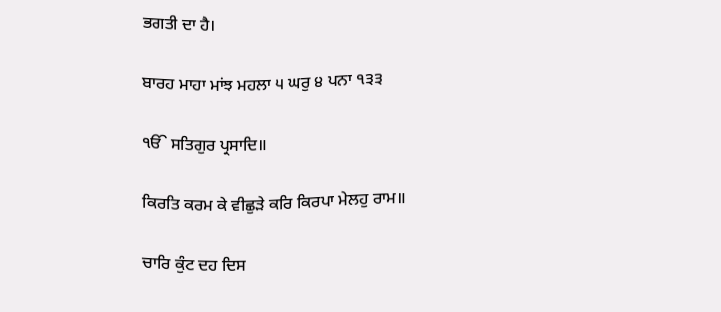ਭਗਤੀ ਦਾ ਹੈ।

ਬਾਰਹ ਮਾਹਾ ਮਾਂਝ ਮਹਲਾ ੫ ਘਰੁ ੪ ਪਨਾ ੧੩੩

ੴ ਸਤਿਗੁਰ ਪ੍ਰਸਾਦਿ॥

ਕਿਰਤਿ ਕਰਮ ਕੇ ਵੀਛੁੜੇ ਕਰਿ ਕਿਰਪਾ ਮੇਲਹੁ ਰਾਮ॥

ਚਾਰਿ ਕੁੰਟ ਦਹ ਦਿਸ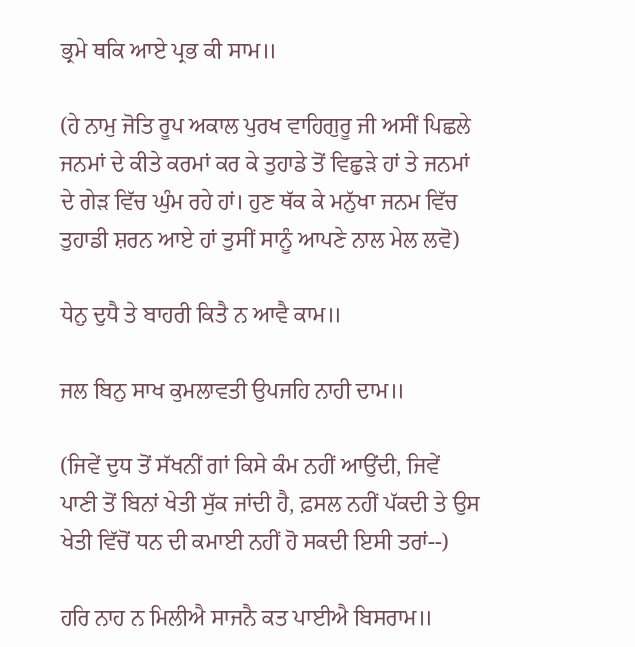ਭ੍ਰਮੇ ਥਕਿ ਆਏ ਪ੍ਰਭ ਕੀ ਸਾਮ॥

(ਹੇ ਨਾਮੁ ਜੋਤਿ ਰੂਪ ਅਕਾਲ ਪੁਰਖ ਵਾਹਿਗੁਰੂ ਜੀ ਅਸੀਂ ਪਿਛਲੇ ਜਨਮਾਂ ਦੇ ਕੀਤੇ ਕਰਮਾਂ ਕਰ ਕੇ ਤੁਹਾਡੇ ਤੋਂ ਵਿਛੁੜੇ ਹਾਂ ਤੇ ਜਨਮਾਂ ਦੇ ਗੇੜ ਵਿੱਚ ਘੁੰਮ ਰਹੇ ਹਾਂ। ਹੁਣ ਥੱਕ ਕੇ ਮਨੁੱਖਾ ਜਨਮ ਵਿੱਚ ਤੁਹਾਡੀ ਸ਼ਰਨ ਆਏ ਹਾਂ ਤੁਸੀਂ ਸਾਨੂੰ ਆਪਣੇ ਨਾਲ ਮੇਲ ਲਵੋ)

ਧੇਨੁ ਦੁਧੈ ਤੇ ਬਾਹਰੀ ਕਿਤੈ ਨ ਆਵੈ ਕਾਮ॥

ਜਲ ਬਿਨੁ ਸਾਖ ਕੁਮਲਾਵਤੀ ਉਪਜਹਿ ਨਾਹੀ ਦਾਮ॥

(ਜਿਵੇਂ ਦੁਧ ਤੋਂ ਸੱਖਨੀਂ ਗਾਂ ਕਿਸੇ ਕੰਮ ਨਹੀਂ ਆਉਂਦੀ, ਜਿਵੇਂ ਪਾਣੀ ਤੋਂ ਬਿਨਾਂ ਖੇਤੀ ਸੁੱਕ ਜਾਂਦੀ ਹੈ, ਫ਼ਸਲ ਨਹੀਂ ਪੱਕਦੀ ਤੇ ਉਸ ਖੇਤੀ ਵਿੱਚੋਂ ਧਨ ਦੀ ਕਮਾਈ ਨਹੀਂ ਹੋ ਸਕਦੀ ਇਸੀ ਤਰਾਂ--)

ਹਰਿ ਨਾਹ ਨ ਮਿਲੀਐ ਸਾਜਨੈ ਕਤ ਪਾਈਐ ਬਿਸਰਾਮ॥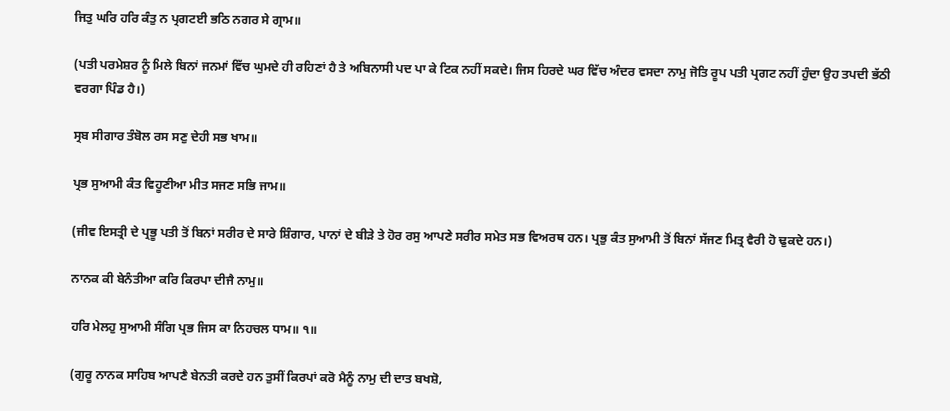ਜਿਤੁ ਘਰਿ ਹਰਿ ਕੰਤੁ ਨ ਪ੍ਰਗਟਈ ਭਠਿ ਨਗਰ ਸੇ ਗ੍ਰਾਮ॥

(ਪਤੀ ਪਰਮੇਸ਼ਰ ਨੂੰ ਮਿਲੇ ਬਿਨਾਂ ਜਨਮਾਂ ਵਿੱਚ ਘੁਮਦੇ ਹੀ ਰਹਿਣਾਂ ਹੈ ਤੇ ਅਬਿਨਾਸੀ ਪਦ ਪਾ ਕੇ ਟਿਕ ਨਹੀਂ ਸਕਦੇ। ਜਿਸ ਹਿਰਦੇ ਘਰ ਵਿੱਚ ਅੰਦਰ ਵਸਦਾ ਨਾਮੁ ਜੋਤਿ ਰੂਪ ਪਤੀ ਪ੍ਰਗਟ ਨਹੀਂ ਹੁੰਦਾ ਉਹ ਤਪਦੀ ਭੱਠੀ ਵਰਗਾ ਪਿੰਡ ਹੈ।)

ਸ੍ਰਬ ਸੀਗਾਰ ਤੰਬੋਲ ਰਸ ਸਣੁ ਦੇਹੀ ਸਭ ਖਾਮ॥

ਪ੍ਰਭ ਸੁਆਮੀ ਕੰਤ ਵਿਹੂਣੀਆ ਮੀਤ ਸਜਣ ਸਭਿ ਜਾਮ॥

(ਜੀਵ ਇਸਤ੍ਰੀ ਦੇ ਪ੍ਰਭੂ ਪਤੀ ਤੋਂ ਬਿਨਾਂ ਸਰੀਰ ਦੇ ਸਾਰੇ ਸ਼ਿੰਗਾਰ, ਪਾਨਾਂ ਦੇ ਬੀੜੇ ਤੇ ਹੋਰ ਰਸੁ ਆਪਣੇ ਸਰੀਰ ਸਮੇਤ ਸਭ ਵਿਅਰਥ ਹਨ। ਪ੍ਰਭੁ ਕੰਤ ਸੁਆਮੀ ਤੋਂ ਬਿਨਾਂ ਸੱਜਣ ਮਿਤ੍ਰ ਵੈਰੀ ਹੋ ਢੁਕਦੇ ਹਨ।)

ਨਾਨਕ ਕੀ ਬੇਨੰਤੀਆ ਕਰਿ ਕਿਰਪਾ ਦੀਜੈ ਨਾਮੁ॥

ਹਰਿ ਮੇਲਹੁ ਸੁਆਮੀ ਸੰਗਿ ਪ੍ਰਭ ਜਿਸ ਕਾ ਨਿਹਚਲ ਧਾਮ॥ ੧॥

(ਗੁਰੂ ਨਾਨਕ ਸਾਹਿਬ ਆਪਣੈ ਬੇਨਤੀ ਕਰਦੇ ਹਨ ਤੁਸੀਂ ਕਿਰਪਾਂ ਕਰੋ ਮੈਨੂੰ ਨਾਮੁ ਦੀ ਦਾਤ ਬਖਸ਼ੋ,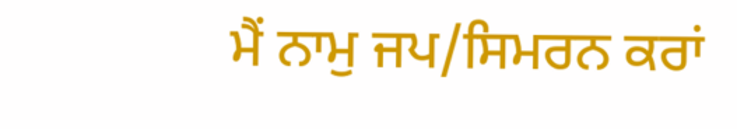ਮੈਂ ਨਾਮੁ ਜਪ/ਸਿਮਰਨ ਕਰਾਂ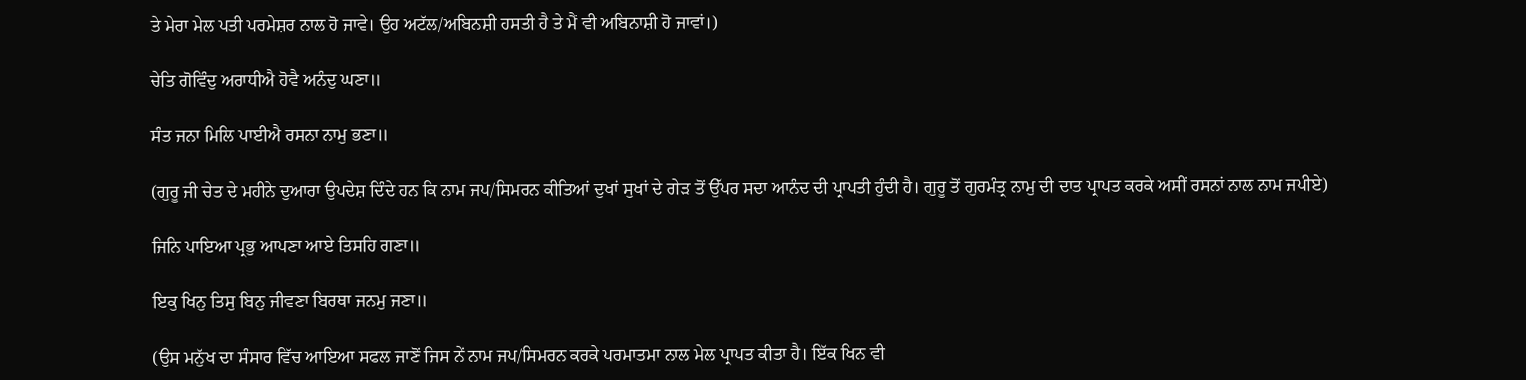ਤੇ ਮੇਰਾ ਮੇਲ ਪਤੀ ਪਰਮੇਸ਼ਰ ਨਾਲ ਹੋ ਜਾਵੇ। ਉਹ ਅਟੱਲ/ਅਬਿਨਸ਼ੀ ਹਸਤੀ ਹੈ ਤੇ ਮੈਂ ਵੀ ਅਬਿਨਾਸ਼ੀ ਹੋ ਜਾਵਾਂ।)

ਚੇਤਿ ਗੋਵਿੰਦੁ ਅਰਾਧੀਐ ਹੋਵੈ ਅਨੰਦੁ ਘਣਾ॥

ਸੰਤ ਜਨਾ ਮਿਲਿ ਪਾਈਐ ਰਸਨਾ ਨਾਮੁ ਭਣਾ॥

(ਗੁਰੂ ਜੀ ਚੇਤ ਦੇ ਮਹੀਨੇ ਦੁਆਰਾ ਉਪਦੇਸ਼ ਦਿੰਦੇ ਹਨ ਕਿ ਨਾਮ ਜਪ/ਸਿਮਰਨ ਕੀਤਿਆਂ ਦੁਖਾਂ ਸੁਖਾਂ ਦੇ ਗੇੜ ਤੋਂ ਉੱਪਰ ਸਦਾ ਆਨੰਦ ਦੀ ਪ੍ਰਾਪਤੀ ਹੁੰਦੀ ਹੈ। ਗੁਰੂ ਤੋਂ ਗੁਰਮੰਤ੍ਰ ਨਾਮੁ ਦੀ ਦਾਤ ਪ੍ਰਾਪਤ ਕਰਕੇ ਅਸੀਂ ਰਸਨਾਂ ਨਾਲ ਨਾਮ ਜਪੀਏ)

ਜਿਨਿ ਪਾਇਆ ਪ੍ਰਭੁ ਆਪਣਾ ਆਏ ਤਿਸਹਿ ਗਣਾ॥

ਇਕੁ ਖਿਨੁ ਤਿਸੁ ਬਿਨੁ ਜੀਵਣਾ ਬਿਰਥਾ ਜਨਮੁ ਜਣਾ॥

(ਉਸ ਮਨੁੱਖ ਦਾ ਸੰਸਾਰ ਵਿੱਚ ਆਇਆ ਸਫਲ ਜਾਣੋਂ ਜਿਸ ਨੇਂ ਨਾਮ ਜਪ/ਸਿਮਰਨ ਕਰਕੇ ਪਰਮਾਤਮਾ ਨਾਲ ਮੇਲ ਪ੍ਰਾਪਤ ਕੀਤਾ ਹੈ। ਇੱਕ ਖਿਨ ਵੀ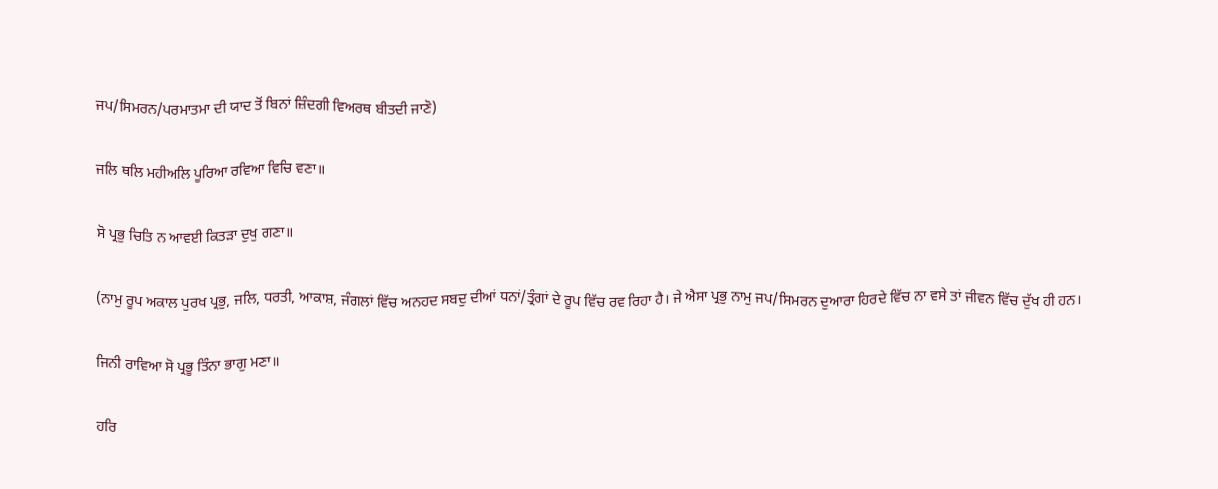ਜਪ/ਸਿਮਰਨ/ਪਰਮਾਤਮਾ ਦੀ ਯਾਦ ਤੋਂ ਬਿਨਾਂ ਜ਼ਿੰਦਗੀ ਵਿਅਰਥ ਬੀਤਦੀ ਜਾਣੋ)

ਜਲਿ ਥਲਿ ਮਹੀਅਲਿ ਪੂਰਿਆ ਰਵਿਆ ਵਿਚਿ ਵਣਾ॥

ਸੋ ਪ੍ਰਭੁ ਚਿਤਿ ਨ ਆਵਈ ਕਿਤੜਾ ਦੁਖੁ ਗਣਾ॥

(ਨਾਮੁ ਰੂਪ ਅਕਾਲ ਪੁਰਖ ਪ੍ਰਭੁ, ਜਲਿ, ਧਰਤੀ, ਆਕਾਸ਼, ਜੰਗਲਾਂ ਵਿੱਚ ਅਨਹਦ ਸਬਦੁ ਦੀਆਂ ਧਨਾਂ/ਤ੍ਰੰਗਾਂ ਦੇ ਰੂਪ ਵਿੱਚ ਰਵ ਰਿਹਾ ਹੈ। ਜੇ ਐਸਾ ਪ੍ਰਭੁ ਨਾਮੁ ਜਪ/ਸਿਮਰਨ ਦੁਆਰਾ ਹਿਰਦੇ ਵਿੱਚ ਨਾ ਵਸੇ ਤਾਂ ਜੀਵਨ ਵਿੱਚ ਦੁੱਖ ਹੀ ਹਨ।

ਜਿਨੀ ਰਾਵਿਆ ਸੋ ਪ੍ਰਭੂ ਤਿੰਨਾ ਭਾਗੁ ਮਣਾ॥

ਹਰਿ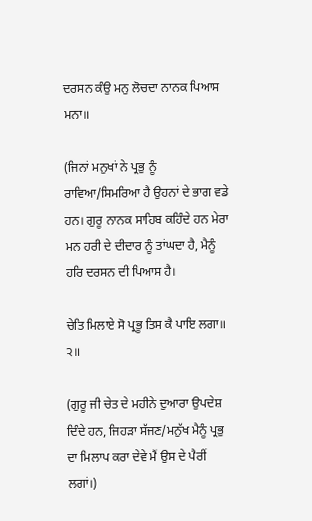ਦਰਸਨ ਕੰਉ ਮਨੁ ਲੋਚਦਾ ਨਾਨਕ ਪਿਆਸ ਮਨਾ॥

(ਜਿਨਾਂ ਮਨੁਖਾਂ ਨੇ ਪ੍ਰਭੁ ਨੂੰ ਰਾਵਿਆ/ਸਿਮਰਿਆ ਹੈ ਉਹਨਾਂ ਦੇ ਭਾਗ ਵਡੇ ਹਨ। ਗੁਰੂ ਨਾਨਕ ਸਾਹਿਬ ਕਹਿੰਦੇ ਹਨ ਮੇਰਾ ਮਨ ਹਰੀ ਦੇ ਦੀਦਾਰ ਨੂੰ ਤਾਂਘਦਾ ਹੈ, ਮੈਨੂੰ ਹਰਿ ਦਰਸਨ ਦੀ ਪਿਆਸ ਹੈ।

ਚੇਤਿ ਮਿਲਾਏ ਸੋ ਪ੍ਰਭੂ ਤਿਸ ਕੈ ਪਾਇ ਲਗਾ॥ ੨॥

(ਗੁਰੂ ਜੀ ਚੇਤ ਦੇ ਮਹੀਨੇ ਦੁਆਰਾ ਉਪਦੇਸ਼ ਦਿੰਦੇ ਹਨ, ਜਿਹੜਾ ਸੱਜਣ/ਮਨੁੱਖ ਮੈਨੂੰ ਪ੍ਰਭੁ ਦਾ ਮਿਲਾਪ ਕਰਾ ਦੇਵੇ ਮੈਂ ਉਸ ਦੇ ਪੈਰੀਂ ਲਗਾਂ।)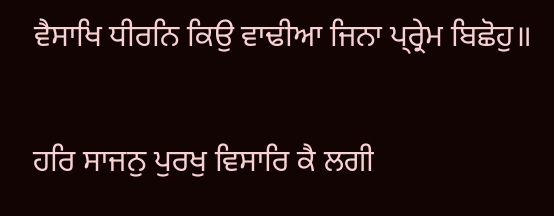ਵੈਸਾਖਿ ਧੀਰਨਿ ਕਿਉ ਵਾਢੀਆ ਜਿਨਾ ਪ੍ਰ੍ਰੇਮ ਬਿਛੋਹੁ॥

ਹਰਿ ਸਾਜਨੁ ਪੁਰਖੁ ਵਿਸਾਰਿ ਕੈ ਲਗੀ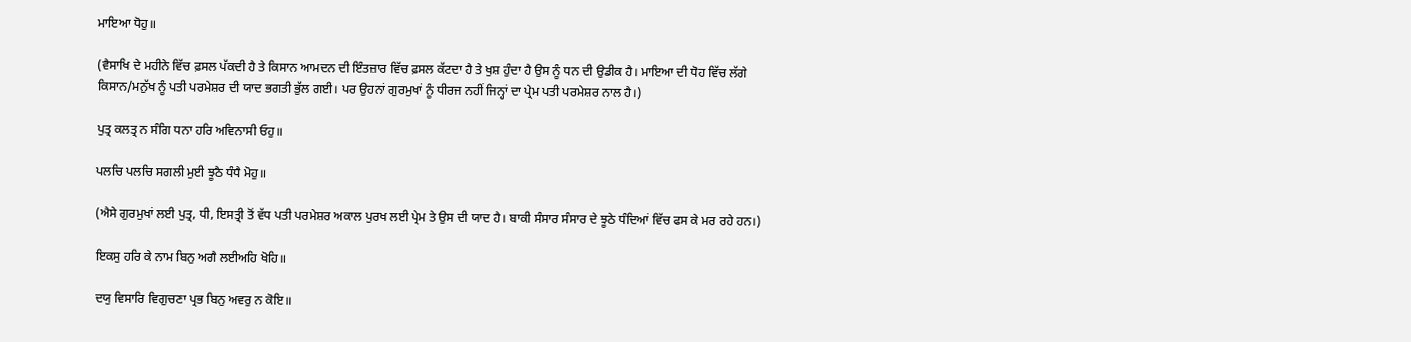ਮਾਇਆ ਧੋਹੁ॥

(ਵੈਸਾਖਿ ਦੇ ਮਹੀਨੇ ਵਿੱਚ ਫ਼ਸਲ ਪੱਕਦੀ ਹੈ ਤੇ ਕਿਸਾਨ ਆਮਦਨ ਦੀ ਇੰਤਜ਼ਾਰ ਵਿੱਚ ਫ਼ਸਲ ਕੱਟਦਾ ਹੈ ਤੇ ਖੁਸ਼ ਹੁੰਦਾ ਹੈ ਉਸ ਨੂੰ ਧਨ ਦੀ ਉਡੀਕ ਹੈ। ਮਾਇਆ ਦੀ ਧੋਹ ਵਿੱਚ ਲੱਗੇ ਕਿਸਾਨ/ਮਨੁੱਖ ਨੂੰ ਪਤੀ ਪਰਮੇਸ਼ਰ ਦੀ ਯਾਦ ਭਗਤੀ ਭੁੱਲ ਗਈ। ਪਰ ਉਹਨਾਂ ਗੁਰਮੁਖਾਂ ਨੂੰ ਧੀਰਜ ਨਹੀਂ ਜਿਨ੍ਹਾਂ ਦਾ ਪ੍ਰੇਮ ਪਤੀ ਪਰਮੇਸ਼ਰ ਨਾਲ ਹੈ।)

ਪੁਤ੍ਰ ਕਲਤ੍ਰ ਨ ਸੰਗਿ ਧਨਾ ਹਰਿ ਅਵਿਨਾਸੀ ਓਹੁ॥

ਪਲਚਿ ਪਲਚਿ ਸਗਲੀ ਮੁਈ ਝੂਠੈ ਧੰਧੈ ਮੋਹੁ॥

(ਐਸੇ ਗੁਰਮੁਖਾਂ ਲਈ ਪੁਤ੍ਰ, ਧੀ, ਇਸਤ੍ਰੀ ਤੋਂ ਵੱਧ ਪਤੀ ਪਰਮੇਸ਼ਰ ਅਕਾਲ ਪੁਰਖ ਲਈ ਪ੍ਰੇਮ ਤੇ ਉਸ ਦੀ ਯਾਦ ਹੈ। ਬਾਕੀ ਸੰਸਾਰ ਸੰਸਾਰ ਦੇ ਝੂਠੇ ਧੰਦਿਆਂ ਵਿੱਚ ਫਸ ਕੇ ਮਰ ਰਹੇ ਹਨ।)

ਇਕਸੁ ਹਰਿ ਕੇ ਨਾਮ ਬਿਨੁ ਅਗੈ ਲਈਅਹਿ ਖੋਹਿ॥

ਦਯੁ ਵਿਸਾਰਿ ਵਿਗੁਚਣਾ ਪ੍ਰਭ ਬਿਨੁ ਅਵਰੁ ਨ ਕੋਇ॥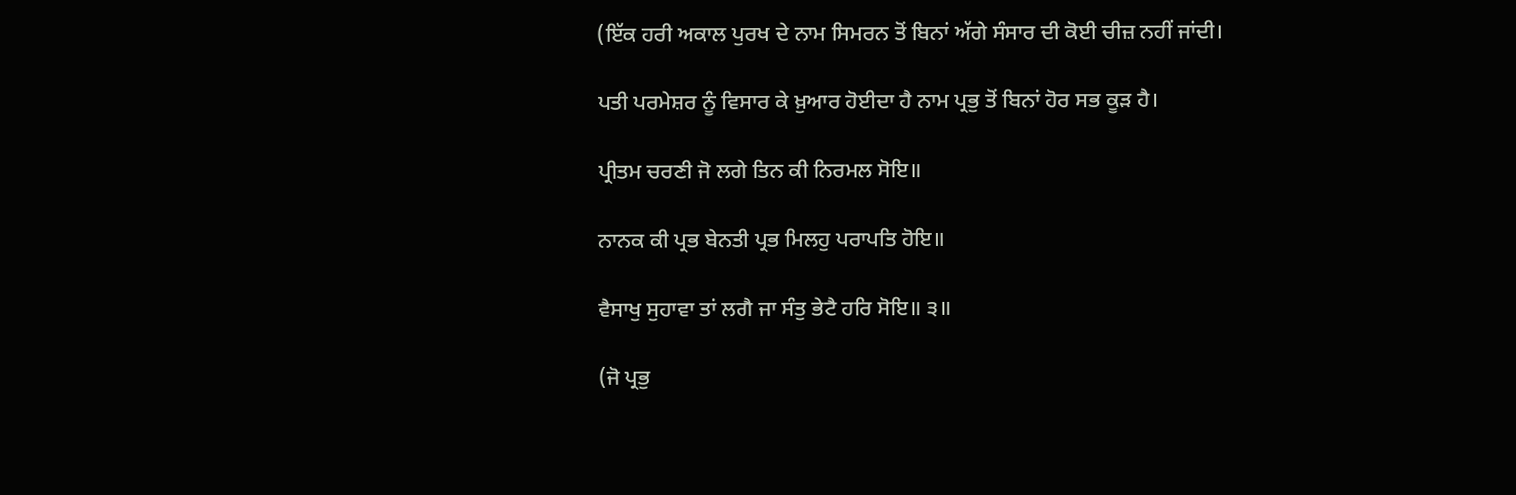(ਇੱਕ ਹਰੀ ਅਕਾਲ ਪੁਰਖ ਦੇ ਨਾਮ ਸਿਮਰਨ ਤੋਂ ਬਿਨਾਂ ਅੱਗੇ ਸੰਸਾਰ ਦੀ ਕੋਈ ਚੀਜ਼ ਨਹੀਂ ਜਾਂਦੀ।

ਪਤੀ ਪਰਮੇਸ਼ਰ ਨੂੰ ਵਿਸਾਰ ਕੇ ਖ਼ੁਆਰ ਹੋਈਦਾ ਹੈ ਨਾਮ ਪ੍ਰਭੁ ਤੋਂ ਬਿਨਾਂ ਹੋਰ ਸਭ ਕੂੜ ਹੈ।

ਪ੍ਰੀਤਮ ਚਰਣੀ ਜੋ ਲਗੇ ਤਿਨ ਕੀ ਨਿਰਮਲ ਸੋਇ॥

ਨਾਨਕ ਕੀ ਪ੍ਰਭ ਬੇਨਤੀ ਪ੍ਰਭ ਮਿਲਹੁ ਪਰਾਪਤਿ ਹੋਇ॥

ਵੈਸਾਖੁ ਸੁਹਾਵਾ ਤਾਂ ਲਗੈ ਜਾ ਸੰਤੁ ਭੇਟੈ ਹਰਿ ਸੋਇ॥ ੩॥

(ਜੋ ਪ੍ਰਭੁ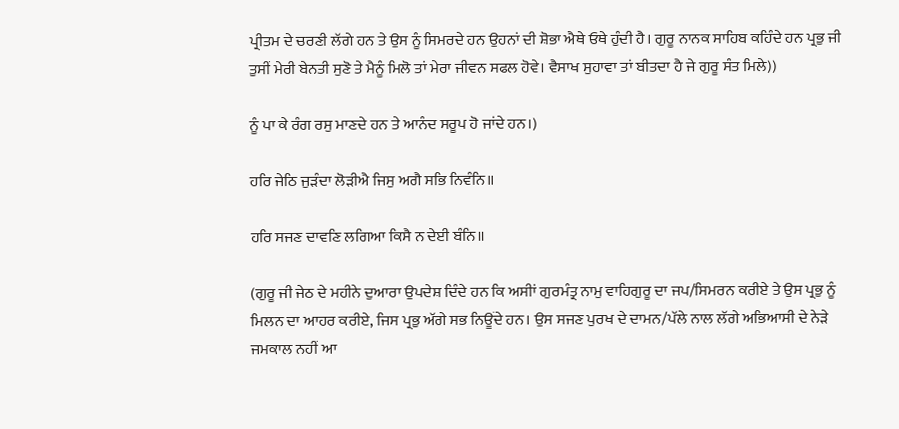ਪ੍ਰੀਤਮ ਦੇ ਚਰਣੀ ਲੱਗੇ ਹਨ ਤੇ ਉਸ ਨੂੰ ਸਿਮਰਦੇ ਹਨ ਉਹਨਾਂ ਦੀ ਸ਼ੋਭਾ ਐਥੇ ਓਥੇ ਹੁੰਦੀ ਹੈ। ਗੁਰੂ ਨਾਨਕ ਸਾਹਿਬ ਕਹਿੰਦੇ ਹਨ ਪ੍ਰਭੁ ਜੀ ਤੁਸੀਂ ਮੇਰੀ ਬੇਨਤੀ ਸੁਣੋ ਤੇ ਮੈਨੂੰ ਮਿਲੋ ਤਾਂ ਮੇਰਾ ਜੀਵਨ ਸਫਲ ਹੋਵੇ। ਵੈਸਾਖ ਸੁਹਾਵਾ ਤਾਂ ਬੀਤਦਾ ਹੈ ਜੇ ਗੁਰੂ ਸੰਤ ਮਿਲੇ))

ਨੂੰ ਪਾ ਕੇ ਰੰਗ ਰਸੁ ਮਾਣਦੇ ਹਨ ਤੇ ਆਨੰਦ ਸਰੂਪ ਹੋ ਜਾਂਦੇ ਹਨ।)

ਹਰਿ ਜੇਠਿ ਜੁੜੰਦਾ ਲੋੜੀਐ ਜਿਸੁ ਅਗੈ ਸਭਿ ਨਿਵੰਨਿ॥

ਹਰਿ ਸਜਣ ਦਾਵਣਿ ਲਗਿਆ ਕਿਸੈ ਨ ਦੇਈ ਬੰਨਿ॥

(ਗੁਰੂ ਜੀ ਜੇਠ ਦੇ ਮਹੀਨੇ ਦੁਆਰਾ ਉਪਦੇਸ਼ ਦਿੰਦੇ ਹਨ ਕਿ ਅਸੀਾਂ ਗੁਰਮੰਤ੍ਰ ਨਾਮੁ ਵਾਹਿਗੁਰੂ ਦਾ ਜਪ/ਸਿਮਰਨ ਕਰੀਏ ਤੇ ਉਸ ਪ੍ਰਭੁ ਨੂੰ ਮਿਲਨ ਦਾ ਆਹਰ ਕਰੀਏ, ਜਿਸ ਪ੍ਰਭੁ ਅੱਗੇ ਸਭ ਨਿਊਂਦੇ ਹਨ। ਉਸ ਸਜਣ ਪੁਰਖ ਦੇ ਦਾਮਨ/ਪੱਲੇ ਨਾਲ ਲੱਗੇ ਅਭਿਆਸੀ ਦੇ ਨੇੜੇ ਜਮਕਾਲ ਨਹੀਂ ਆ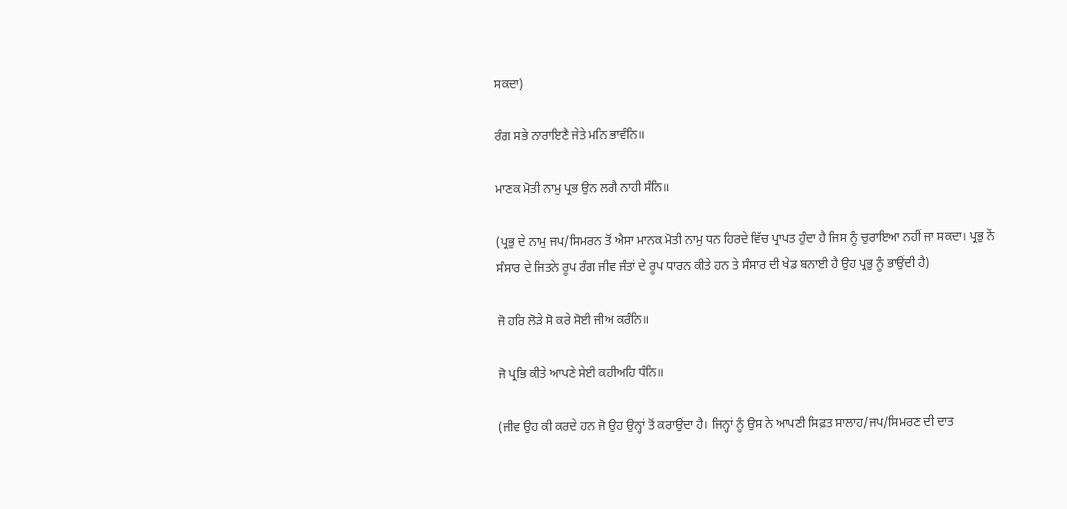ਸਕਦਾ)

ਰੰਗ ਸਭੇ ਨਾਰਾਇਣੈ ਜੇਤੇ ਮਨਿ ਭਾਵੰਨਿ॥

ਮਾਣਕ ਮੋਤੀ ਨਾਮੁ ਪ੍ਰਭ ਉਨ ਲਗੈ ਨਾਹੀ ਸੰਨਿ॥

(ਪ੍ਰਭੁ ਦੇ ਨਾਮੁ ਜਪ/ਸਿਮਰਨ ਤੋਂ ਐਸਾ ਮਾਨਕ ਮੋਤੀ ਨਾਮੁ ਧਨ ਹਿਰਦੇ ਵਿੱਚ ਪ੍ਰਾਪਤ ਹੁੰਦਾ ਹੈ ਜਿਸ ਨੂੰ ਚੁਰਾਇਆ ਨਹੀਂ ਜਾ ਸਕਦਾ। ਪ੍ਰਭੁ ਨੇਂ ਸੰਸਾਰ ਦੇ ਜਿਤਨੇ ਰੂਪ ਰੰਗ ਜੀਵ ਜੰਤਾਂ ਦੇ ਰੂਪ ਧਾਰਨ ਕੀਤੇ ਹਨ ਤੇ ਸੰਸਾਰ ਦੀ ਖੇਡ ਬਨਾਈ ਹੈ ਉਹ ਪ੍ਰਭੁ ਨੂੰ ਭਾਉਂਦੀ ਹੈ)

ਜੋ ਹਰਿ ਲੋੜੇ ਸੋ ਕਰੇ ਸੋਈ ਜੀਅ ਕਰੰਨਿ॥

ਜੋ ਪ੍ਰਭਿ ਕੀਤੇ ਆਪਣੇ ਸੇਈ ਕਹੀਅਹਿ ਧੰਨਿ॥

(ਜੀਵ ਉਹ ਕੀ ਕਰਦੇ ਹਨ ਜੋ ਉਹ ਉਨ੍ਹਾਂ ਤੋਂ ਕਰਾਉਂਦਾ ਹੈ। ਜਿਨ੍ਹਾਂ ਨੂੰ ਉਸ ਨੇ ਆਪਣੀ ਸਿਫ਼ਤ ਸਾਲਾਹ/ਜਪ/ਸਿਮਰਣ ਦੀ ਦਾਤ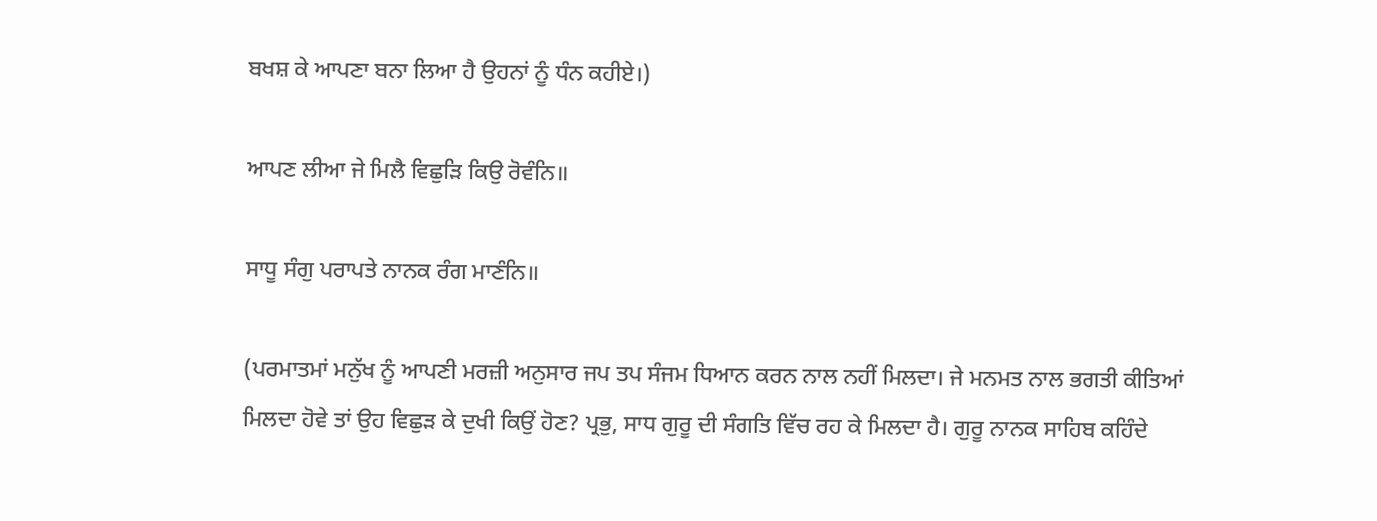ਬਖਸ਼ ਕੇ ਆਪਣਾ ਬਨਾ ਲਿਆ ਹੈ ਉਹਨਾਂ ਨੂੰ ਧੰਨ ਕਹੀਏ।)

ਆਪਣ ਲੀਆ ਜੇ ਮਿਲੈ ਵਿਛੁੜਿ ਕਿਉ ਰੋਵੰਨਿ॥

ਸਾਧੂ ਸੰਗੁ ਪਰਾਪਤੇ ਨਾਨਕ ਰੰਗ ਮਾਣੰਨਿ॥

(ਪਰਮਾਤਮਾਂ ਮਨੁੱਖ ਨੂੰ ਆਪਣੀ ਮਰਜ਼ੀ ਅਨੁਸਾਰ ਜਪ ਤਪ ਸੰਜਮ ਧਿਆਨ ਕਰਨ ਨਾਲ ਨਹੀਂ ਮਿਲਦਾ। ਜੇ ਮਨਮਤ ਨਾਲ ਭਗਤੀ ਕੀਤਿਆਂ ਮਿਲਦਾ ਹੋਵੇ ਤਾਂ ਉਹ ਵਿਛੁੜ ਕੇ ਦੁਖੀ ਕਿਉਂ ਹੋਣ? ਪ੍ਰਭੁ, ਸਾਧ ਗੁਰੂ ਦੀ ਸੰਗਤਿ ਵਿੱਚ ਰਹ ਕੇ ਮਿਲਦਾ ਹੈ। ਗੁਰੂ ਨਾਨਕ ਸਾਹਿਬ ਕਹਿੰਦੇ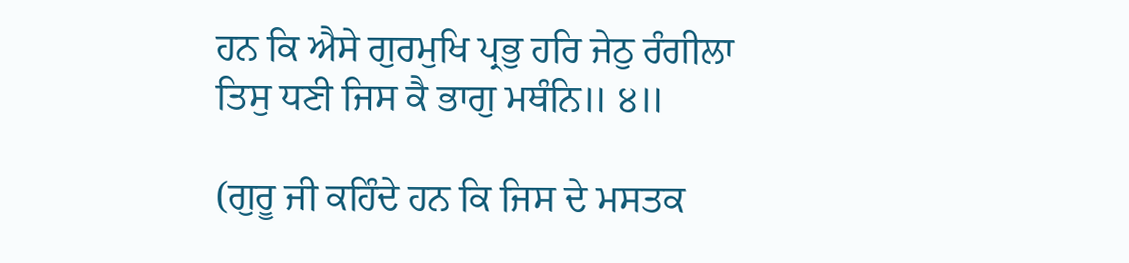ਹਨ ਕਿ ਐਸੇ ਗੁਰਮੁਖਿ ਪ੍ਰਭੁ ਹਰਿ ਜੇਠੁ ਰੰਗੀਲਾ ਤਿਸੁ ਧਣੀ ਜਿਸ ਕੈ ਭਾਗੁ ਮਥੰਨਿ॥ ੪॥

(ਗੁਰੂ ਜੀ ਕਹਿੰਦੇ ਹਨ ਕਿ ਜਿਸ ਦੇ ਮਸਤਕ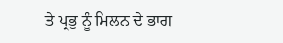ਤੇ ਪ੍ਰਭੁ ਨੂੰ ਮਿਲਨ ਦੇ ਭਾਗ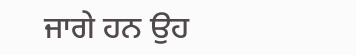ਜਾਗੇ ਹਨ ਉਹ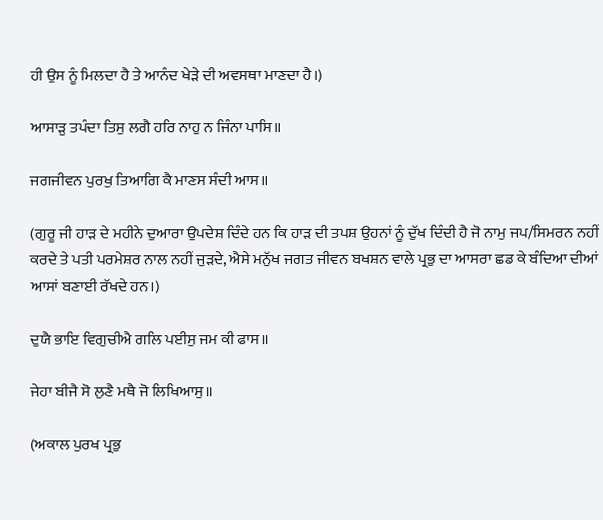ਹੀ ਉਸ ਨੂੰ ਮਿਲਦਾ ਹੈ ਤੇ ਆਨੰਦ ਖੇੜੇ ਦੀ ਅਵਸਥਾ ਮਾਣਦਾ ਹੈ।)

ਆਸਾੜੁ ਤਪੰਦਾ ਤਿਸੁ ਲਗੈ ਹਰਿ ਨਾਹੁ ਨ ਜਿੰਨਾ ਪਾਸਿ॥

ਜਗਜੀਵਨ ਪੁਰਖੁ ਤਿਆਗਿ ਕੈ ਮਾਣਸ ਸੰਦੀ ਆਸ॥

(ਗੁਰੂ ਜੀ ਹਾੜ ਦੇ ਮਹੀਨੇ ਦੁਆਰਾ ਉਪਦੇਸ਼ ਦਿੰਦੇ ਹਨ ਕਿ ਹਾੜ ਦੀ ਤਪਸ਼ ਉਹਨਾਂ ਨੂੰ ਦੁੱਖ ਦਿੰਦੀ ਹੈ ਜੋ ਨਾਮੁ ਜਪ/ਸਿਮਰਨ ਨਹੀਂ ਕਰਦੇ ਤੇ ਪਤੀ ਪਰਮੇਸ਼ਰ ਨਾਲ ਨਹੀਂ ਜੁੜਦੇ, ਐਸੇ ਮਨੁੱਖ ਜਗਤ ਜੀਵਨ ਬਖਸ਼ਨ ਵਾਲੇ ਪ੍ਰਭੁ ਦਾ ਆਸਰਾ ਛਡ ਕੇ ਬੰਦਿਆ ਦੀਆਂ ਆਸਾਂ ਬਣਾਈ ਰੱਖਦੇ ਹਨ।)

ਦੁਯੈ ਭਾਇ ਵਿਗੁਚੀਐ ਗਲਿ ਪਈਸੁ ਜਮ ਕੀ ਫਾਸ॥

ਜੇਹਾ ਬੀਜੈ ਸੋ ਲੁਣੈ ਮਥੈ ਜੋ ਲਿਖਿਆਸੁ॥

(ਅਕਾਲ ਪੁਰਖ ਪ੍ਰਭੁ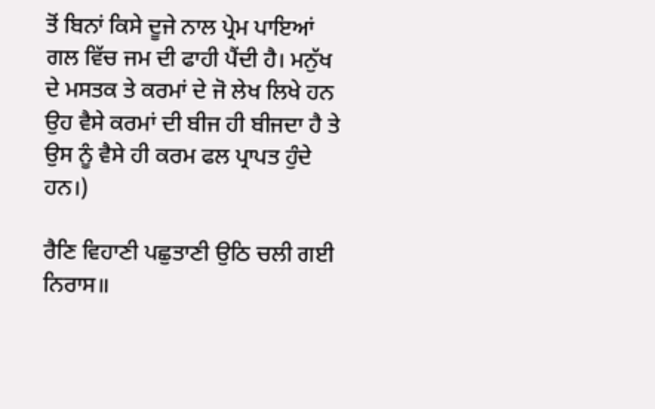ਤੋਂ ਬਿਨਾਂ ਕਿਸੇ ਦੂਜੇ ਨਾਲ ਪ੍ਰੇਮ ਪਾਇਆਂ ਗਲ ਵਿੱਚ ਜਮ ਦੀ ਫਾਹੀ ਪੈਂਦੀ ਹੈ। ਮਨੁੱਖ ਦੇ ਮਸਤਕ ਤੇ ਕਰਮਾਂ ਦੇ ਜੋ ਲੇਖ ਲਿਖੇ ਹਨ ਉਹ ਵੈਸੇ ਕਰਮਾਂ ਦੀ ਬੀਜ ਹੀ ਬੀਜਦਾ ਹੈ ਤੇ ਉਸ ਨੂੰ ਵੈਸੇ ਹੀ ਕਰਮ ਫਲ ਪ੍ਰਾਪਤ ਹੁੰਦੇ ਹਨ।)

ਰੈਣਿ ਵਿਹਾਣੀ ਪਛੁਤਾਣੀ ਉਠਿ ਚਲੀ ਗਈ ਨਿਰਾਸ॥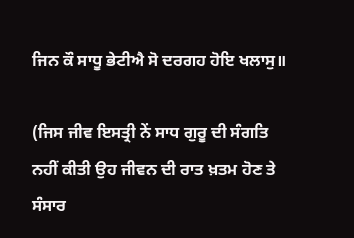ਜਿਨ ਕੌ ਸਾਧੂ ਭੇਟੀਐ ਸੋ ਦਰਗਹ ਹੋਇ ਖਲਾਸੁ॥

(ਜਿਸ ਜੀਵ ਇਸਤ੍ਰੀ ਨੇਂ ਸਾਧ ਗੁਰੂ ਦੀ ਸੰਗਤਿ ਨਹੀਂ ਕੀਤੀ ਉਹ ਜੀਵਨ ਦੀ ਰਾਤ ਖ਼ਤਮ ਹੋਣ ਤੇ ਸੰਸਾਰ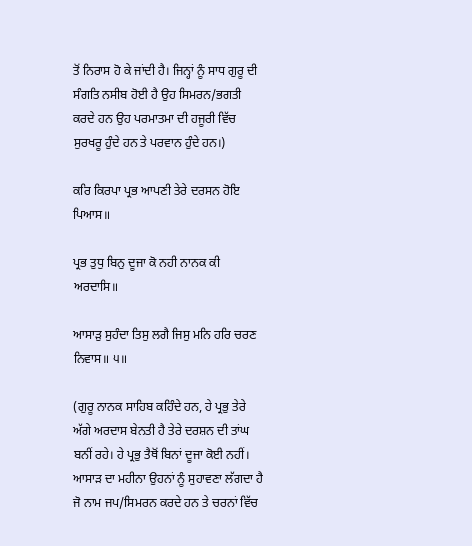ਤੋਂ ਨਿਰਾਸ ਹੋ ਕੇ ਜਾਂਦੀ ਹੈ। ਜਿਨ੍ਹਾਂ ਨੂੰ ਸਾਧ ਗੁਰੂ ਦੀ ਸੰਗਤਿ ਨਸੀਬ ਹੋਈ ਹੈ ਉਹ ਸਿਮਰਨ/ਭਗਤੀ ਕਰਦੇ ਹਨ ਉਹ ਪਰਮਾਤਮਾ ਦੀ ਹਜੂਰੀ ਵਿੱਚ ਸੁਰਖਰੂ ਹੁੰਦੇ ਹਨ ਤੇ ਪਰਵਾਨ ਹੁੰਦੇ ਹਨ।)

ਕਰਿ ਕਿਰਪਾ ਪ੍ਰਭ ਆਪਣੀ ਤੇਰੇ ਦਰਸਨ ਹੋਇ ਪਿਆਸ॥

ਪ੍ਰਭ ਤੁਧੁ ਬਿਨੁ ਦੂਜਾ ਕੋ ਨਹੀ ਨਾਨਕ ਕੀ ਅਰਦਾਸਿ॥

ਆਸਾੜੁ ਸੁਹੰਦਾ ਤਿਸੁ ਲਗੈ ਜਿਸੁ ਮਨਿ ਹਰਿ ਚਰਣ ਨਿਵਾਸ॥ ੫॥

(ਗੁਰੂ ਨਾਨਕ ਸਾਹਿਬ ਕਹਿੰਦੇ ਹਨ, ਹੇ ਪ੍ਰਭੁ ਤੇਰੇ ਅੱਗੇ ਅਰਦਾਸ ਬੇਨਤੀ ਹੈ ਤੇਰੇ ਦਰਸ਼ਨ ਦੀ ਤਾਂਘ ਬਨੀਂ ਰਹੇ। ਹੇ ਪ੍ਰਭੁ ਤੈਥੋਂ ਬਿਨਾਂ ਦੂਜਾ ਕੋਈ ਨਹੀਂ। ਆਸਾੜ ਦਾ ਮਹੀਨਾ ਉਹਨਾਂ ਨੂੰ ਸੁਹਾਵਣਾ ਲੱਗਦਾ ਹੈ ਜੋ ਨਾਮ ਜਪ/ਸਿਮਰਨ ਕਰਦੇ ਹਨ ਤੇ ਚਰਨਾਂ ਵਿੱਚ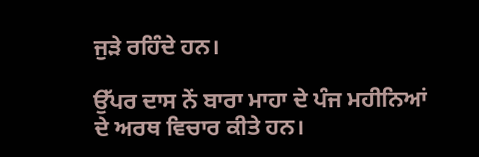ਜੁੜੇ ਰਹਿੰਦੇ ਹਨ।

ਉੱਪਰ ਦਾਸ ਨੇਂ ਬਾਰਾ ਮਾਹਾ ਦੇ ਪੰਜ ਮਹੀਨਿਆਂ ਦੇ ਅਰਥ ਵਿਚਾਰ ਕੀਤੇ ਹਨ।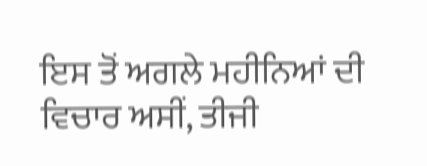ਇਸ ਤੋਂ ਅਗਲੇ ਮਹੀਨਿਆਂ ਦੀ ਵਿਚਾਰ ਅਸੀਂ, ਤੀਜੀ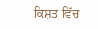ਕਿਸ਼ਤ ਵਿੱਚ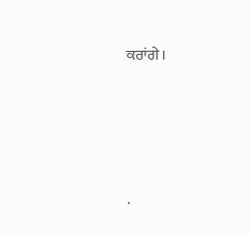ਕਰਾਂਗੇ।




.